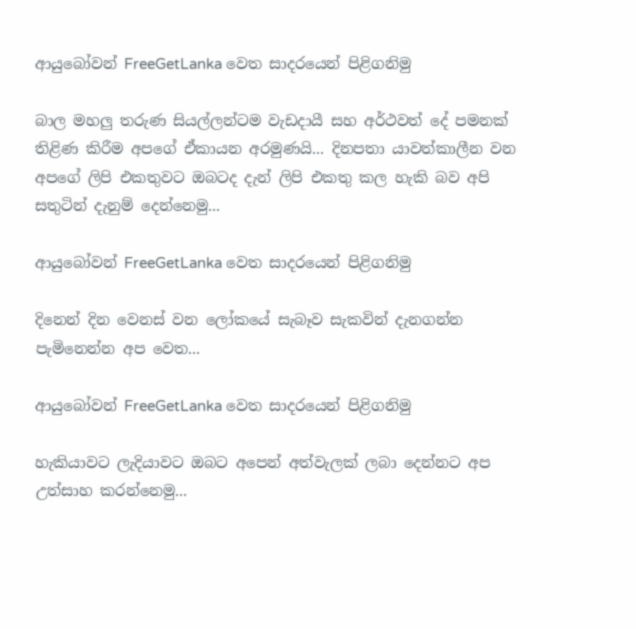ආයුබෝවන් FreeGetLanka වෙත සාදරයෙන් පිළිගනිමු

බාල මහලු තරුණ සියල්ලන්ටම වැඩදායී සහ අර්ථවත් දේ පමනක් තිළිණ කිරීම අපගේ ඒකායන අරමුණයි... දිනපතා යාවත්කාලීන වන අපගේ ලිපි එකතුවට ඔබටද දැන් ලිපි එකතු කල හැකි බව අපි සතුටින් දැනුම් දෙන්නෙමු...

ආයුබෝවන් FreeGetLanka වෙත සාදරයෙන් පිළිගනිමු

දිනෙන් දින වෙනස් වන ලෝකයේ සැබෑව සැකවින් දැනගන්න පැමිනෙන්න අප වෙත...

ආයුබෝවන් FreeGetLanka වෙත සාදරයෙන් පිළිගනිමු

හැකියාවට ලැදියාවට ඔබට අපෙන් අත්වැලක් ලබා දෙන්නට අප උත්සාහ කරන්නෙමු...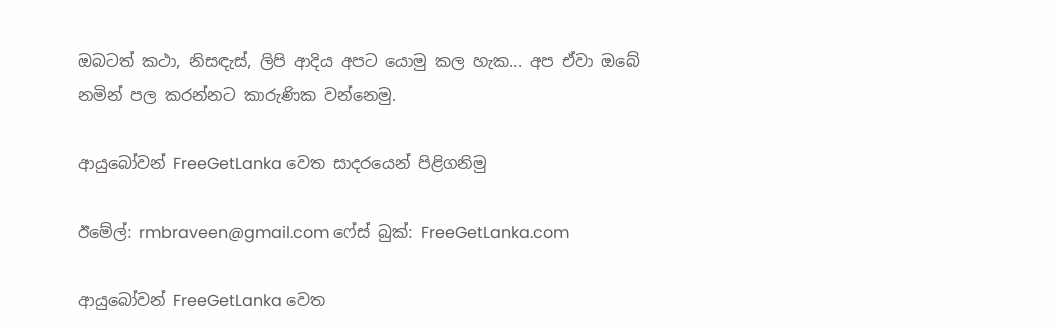ඔබ‍ටත් කථා, නිසඳැස්, ලිපි ආදිය අපට යොමු කල හැක... අප ඒවා ඔබේ නමින් පල කරන්නට කාරුණික වන්නෙමු.

ආයුබෝවන් FreeGetLanka වෙත සාදරයෙන් පිළිගනිමු

ඊමේල්: rmbraveen@gmail.com ෆේස් බුක්: FreeGetLanka.com

ආයුබෝවන් FreeGetLanka වෙත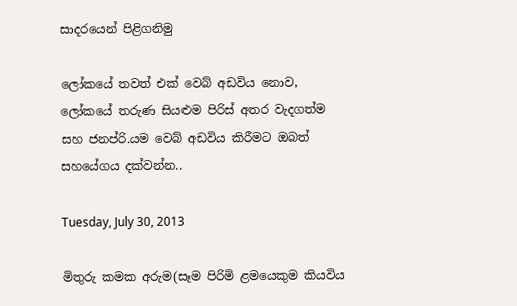සාදරයෙන් පිළිගනිමු

ලෝකයේ තවත් එක් වෙබ් අඩවිය නොව, ලෝකයේ තරුණ සියළුම පිරිස් අතර වැදගත්ම සහ ජනප්රි.යම වෙබ් අඩවිය කිරීමට ඔබත් සහයේගය දක්වන්න..

Tuesday, July 30, 2013

මිතුරු කමක අරුම(සෑම පිරිමි ළමයෙකුම කියවිය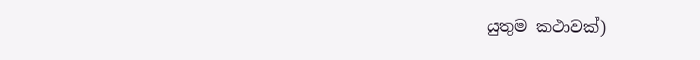යුතුම කථාවක්)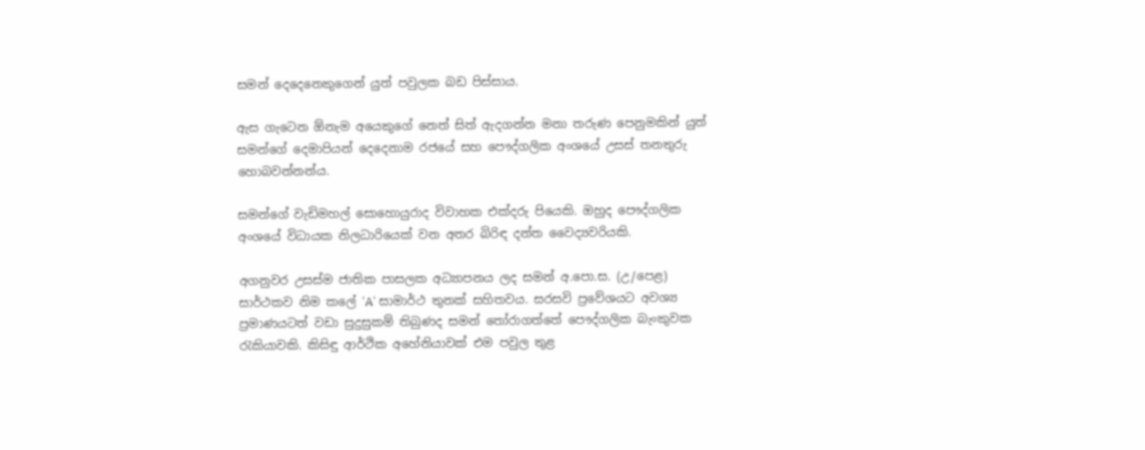සමන් දෙදෙනෙකුගෙන් යුත් පවුලක බඩ පිස්සාය.

ඇස ගැටෙන ඕනැම අයෙකුගේ නෙත් සිත් ඇදගන්න මනා තරුණ පෙනුමකින් යුත් සමන්ගේ දෙමාපියන් දෙදෙනාම රජයේ සහ පෞද්ගලික අංශයේ උසස් තනතුරු හොබවන්නන්ය.

සමන්ගේ වැඩිමහල් සොහොයුරාද විවාහක එක්දරු පියෙකි. ඔහුද පෞද්ගලික අංශයේ විධායක නිලධාරියෙක් වන අතර බිරිඳ දන්ත වෛද්‍යවරියකි.

අගනුවර උසස්ම ජාතික පාසලක අධ්‍යාපනය ලද සමන් අ.පො.ස. (උ/පෙළ) සාර්ථකව නිම කලේ 'A' සාමාර්ථ තුනක් සහිතවය. සරසවි ප්‍රවේශයට අවශ්‍ය ප්‍රමාණයටත් වඩා සුදුසුකම් තිබුණද සමන් තෝරාගත්තේ පෞද්ගලික බැංකුවක රැකියාවකි. කිසිඳු ආර්ථික අහේනියාවක් එම පවුල තුළ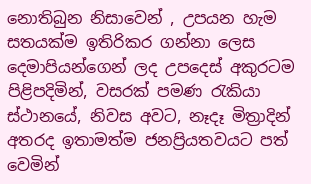නොතිබුන නිසාවෙන් , උපයන හැම සතයක්ම ඉතිරිකර ගන්නා ලෙස දෙමාපියන්ගෙන් ලද උපදෙස් අකුරටම පිළිපදිමින්, වසරක් පමණ රැකියා ස්ථානයේ, නිවස අවට, නෑදෑ මිත්‍රාදින් අතරද ඉතාමත්ම ජනප්‍රියතවයට පත් වෙමින්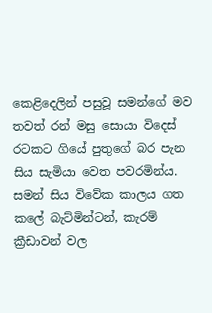කෙළිදෙලින් පසුවූ සමන්ගේ මව තවත් රන් මසු සොයා විදෙස් රටකට ගියේ පුතුගේ බර පැන සිය සැමියා වෙත පවරමින්ය. සමන් සිය විවේක කාලය ගත කලේ බැට්මින්ටන්, කැරම් ක්‍රීඩාවන් වල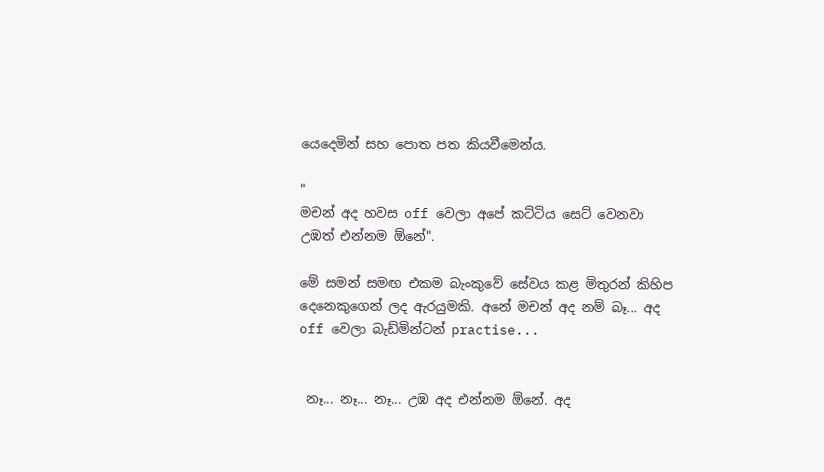යෙදෙමින් සහ පොත පත කියවීමෙන්ය.

"
මචන් අද හවස off වෙලා අපේ කට්ටිය සෙට් වෙනවා උඹත් එන්නම ඕනේ".

මේ සමන් සමඟ එකම බැංකුවේ සේවය කළ මිතුරන් කිහිප දෙනෙකුගෙන් ලද ඇරයුමකි. අනේ මචන් අද නම් බෑ... අද off වෙලා බැඩ්මින්ටන් practise...


 නෑ... නෑ... නෑ... උඹ අද එන්නම ඕනේ. අද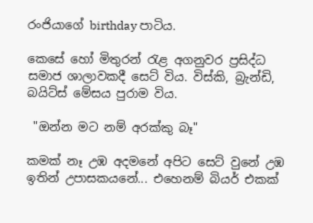රංජියාගේ birthday පාටිය.

කෙසේ හෝ මිතුරන් රැළ අගනුවර ප්‍රසිද්ධ සමාජ ශාලාවකදී සෙට් විය. විස්කි, බ්‍රැන්ඩි, බයිට්ස් මේසය පුරාම විය.

 "ඔන්න මට නම් අරක්කු බෑ"

කමක් නෑ උඹ අදමනේ අපිට සෙට් වුනේ උඹ ඉතින් උපාසකයනේ... එහෙනම් බියර් එකක්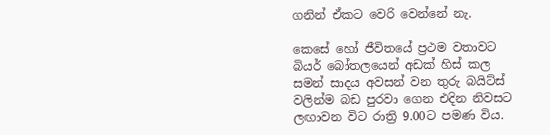ගනින් ඒකට වෙරි වෙන්නේ නැ.

කෙසේ හෝ ජීවිතයේ ප්‍රථම වතාවට බියර් බෝතලයෙන් අඩක් හිස් කල සමන් සාදය අවසන් වන තුරු බයිට්ස් වලින්ම බඩ පුරවා ගෙන එදින නිවසට ලඟාවන විට රාත්‍රි 9.00ට පමණ විය.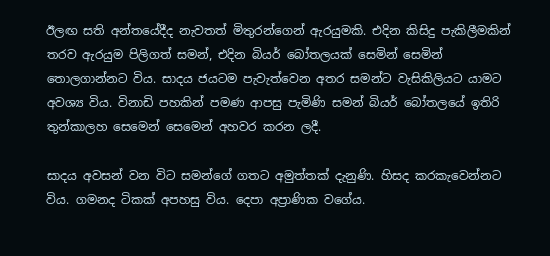ඊලඟ සති අන්තයේදීද නැවතත් මිතුරන්ගෙන් ඇරයුමකි. එදින කිසිදු පැකිලීමකින් තරව ඇරයුම පිලිගත් සමන්, එදින බියර් බෝතලයක් සෙමින් සෙමින් තොලගාන්නට විය. සාදය ජයටම පැවැත්වෙන අතර සමන්ට වැසිකිලියට යාමට අවශ්‍ය විය. විනාඩි පහකින් පමණ ආපසු පැමිණි සමන් බියර් බෝතලයේ ඉතිරි තුන්කාලහ සෙමෙන් සෙමෙන් අහවර කරන ලදී.

සාදය අවසන් වන විට සමන්ගේ ගතට අමුත්තක් දැනුණි. හිසද කරකැවෙන්නට විය. ගමනද ටිකක් අපහසු විය. දෙපා අප්‍රාණික වගේය.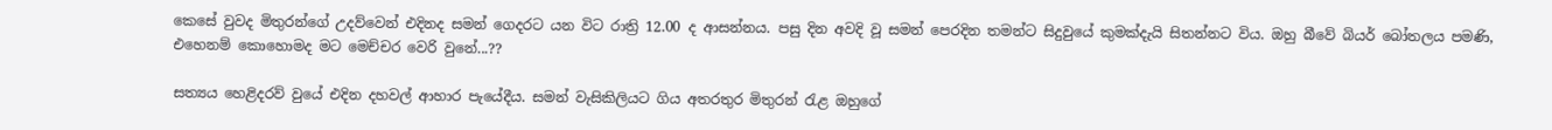කෙසේ වුවද මිතුරන්ගේ උදව්වෙන් එදිනද සමන් ගෙදරට යන විට රාත්‍රි 12.00 ද ආසන්නය. පසු දින අවදි වූ සමන් පෙරදින තමන්ට සිදුවුයේ කුමක්දැයි සිතන්නට විය. ඔහු බීවේ බියර් බෝතලය පමණි, එහෙනම් කොහොමද මට මෙච්චර වෙරි වුනේ...??

සත්‍යය හෙළිදරව් වුයේ එදින දහවල් ආහාර පැයේදීය. සමන් වැසිකිලියට ගිය අතරතුර මිතුරන් රැළ ඔහුගේ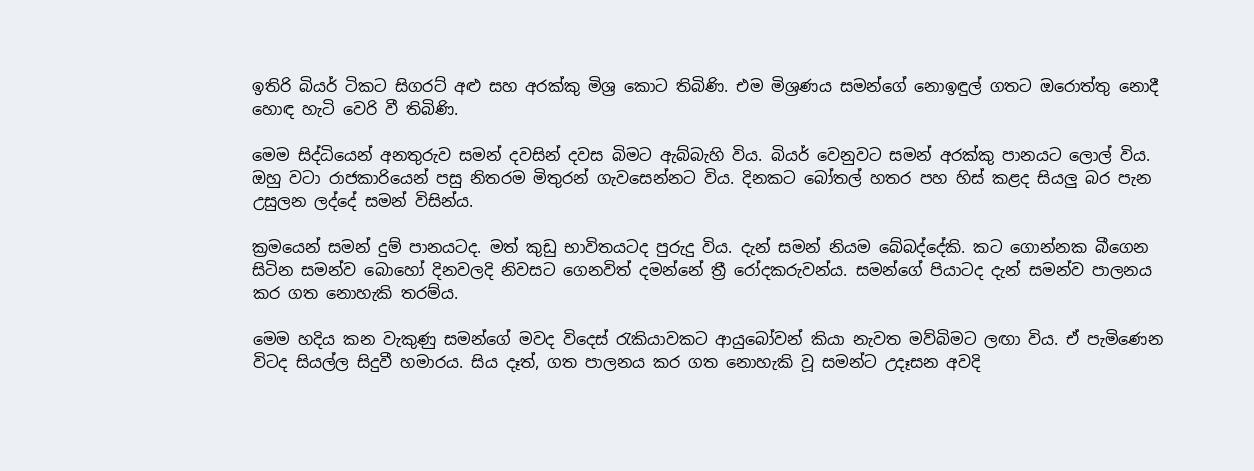ඉතිරි බියර් ටිකට සිගරට් අළු සහ අරක්කු මිශ්‍ර කොට තිබිණි. එම මිශ්‍රණය සමන්ගේ නොඉඳුල් ගතට ඔරොත්තු නොදී හොඳ හැටි වෙරි වී තිබිණි.

මෙම සිද්ධියෙන් අනතුරුව සමන් දවසින් දවස බිමට ඇබ්බැහි විය. බියර් වෙනුවට සමන් අරක්කු පානයට ලොල් විය. ඔහු වටා රාජකාරියෙන් පසු නිතරම මිතුරන් ගැවසෙන්නට විය. දිනකට බෝතල් හතර පහ හිස් කළද සියලු බර පැන උසුලන ලද්දේ සමන් විසින්ය.

ක්‍රමයෙන් සමන් දුම් පානයටද. මත් කුඩු භාවිතයටද පුරුදු විය. දැන් සමන් නියම බේබද්දේකි. කට ගොන්නක බීගෙන සිටින සමන්ව බොහෝ දිනවලදි නිවසට ගෙනවිත් දමන්නේ ත්‍රී රෝදකරුවන්ය. සමන්ගේ පියාටද දැන් සමන්ව පාලනය කර ගත නොහැකි තරම්ය.

මෙම හදිය කන වැකුණු සමන්ගේ මවද විදෙස් රැකියාවකට ආයුබෝවන් කියා නැවත මව්බිමට ලඟා විය. ඒ පැමිණෙන විටද සියල්ල සිදුවී හමාරය. සිය දෑත්, ගත පාලනය කර ගත නොහැකි වූ සමන්ට උදෑසන අවදි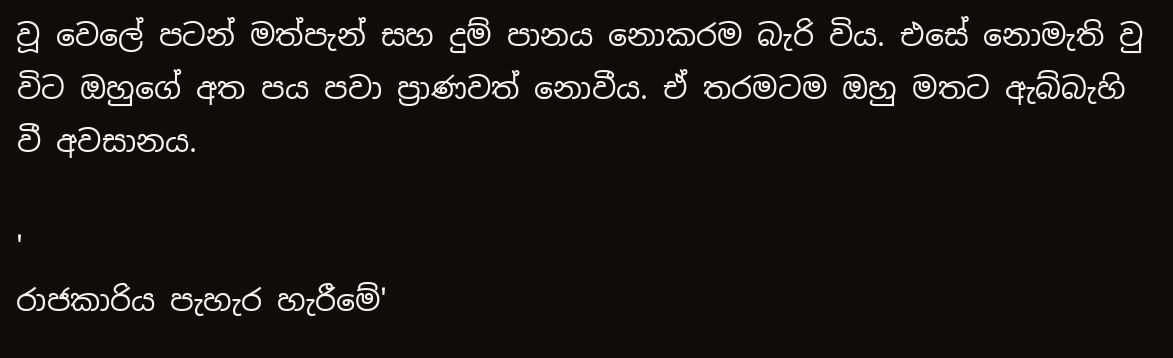වූ වෙලේ පටන් මත්පැන් සහ දුම් පානය නොකරම බැරි විය. එසේ නොමැති වු විට ඔහුගේ අත පය පවා ප්‍රාණවත් නොවීය. ඒ තරමටම ඔහු මතට ඇබ්බැහි වී අවසානය.

'
රාජකාරිය පැහැර හැරීමේ'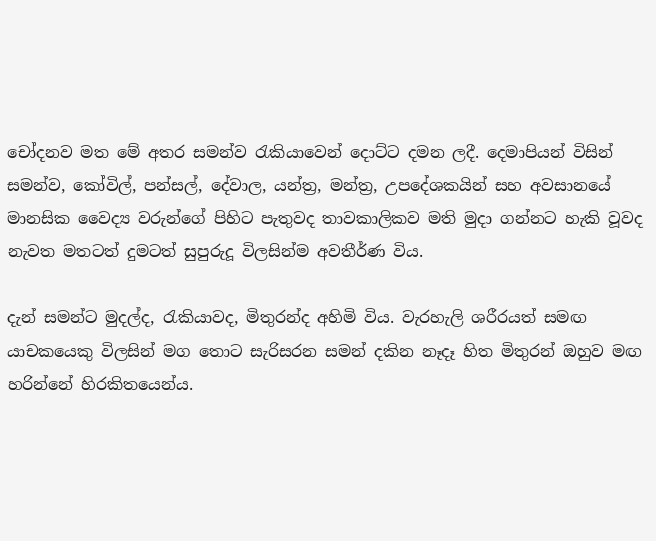චෝදනව මත මේ අතර සමන්ව රැකියාවෙන් දොට්ට දමන ලදී. දෙමාපියන් විසින් සමන්ව, කෝවිල්, පන්සල්, දේවාල, යන්ත්‍ර, මන්ත්‍ර, උපදේශකයින් සහ අවසානයේ මානසික වෛද්‍ය වරුන්ගේ පිහිට පැතුවද තාවකාලිකව මති මුදා ගන්නට හැකි වූවද නැවත මතටත් දුමටත් සුපුරුදූ විලසින්ම අවතීර්ණ විය.

දැන් සමන්ට මුදල්ද, රැකියාවද, මිතුරන්ද අහිමි විය. වැරහැලි ශරීරයත් සමඟ යාචකයෙකු විලසින් මග තොට සැරිසරන සමන් දකින නෑදෑ හිත මිතුරන් ඔහුව මඟ හරින්නේ හිරකිතයෙන්ය.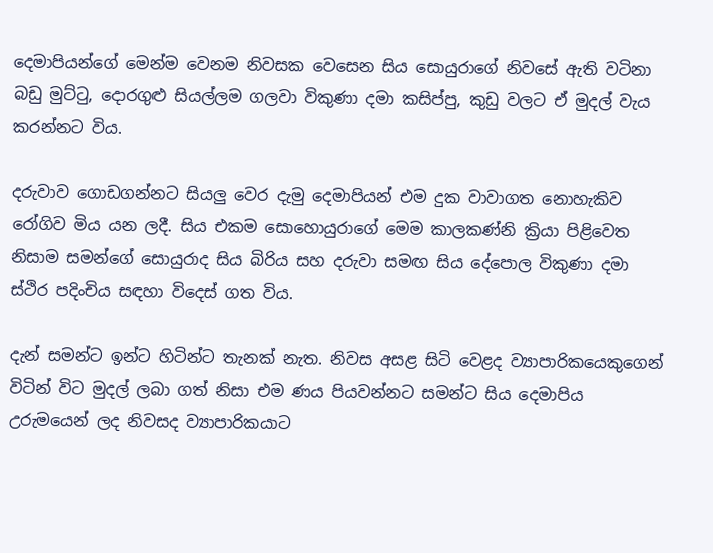දෙමාපියන්ගේ මෙන්ම වෙනම නිවසක වෙසෙන සිය සොයුරාගේ නිවසේ ඇති වටිනා බඩු මුට්ටු, දොරගුළු සියල්ලම ගලවා විකුණා දමා කසිප්පු, කුඩු වලට ඒ මුදල් වැය කරන්නට විය.

දරුවාව ගොඩගන්නට සියලු වෙර දැමු දෙමාපියන් එම දුක වාවාගත නොහැකිව රෝගිව මිය යන ලදී. සිය එකම සොහොයුරාගේ මෙම කාලකණ්නි ක්‍රියා පිළිවෙත නිසාම සමන්ගේ සොයුරාද සිය බිරිය සහ දරුවා සමඟ සිය දේපොල විකුණා දමා ස්ථිර පදිංචිය සඳහා විදෙස් ගත විය.

දැන් සමන්ට ඉන්ට හිටින්ට තැනක් නැත. නිවස අසළ සිටි වෙළද ව්‍යාපාරිකයෙකුගෙන් විටින් විට මුදල් ලබා ගත් නිසා එම ණය පියවන්නට සමන්ට සිය දෙමාපිය උරුමයෙන් ලද නිවසද ව්‍යාපාරිකයාට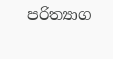පරිත්‍යාග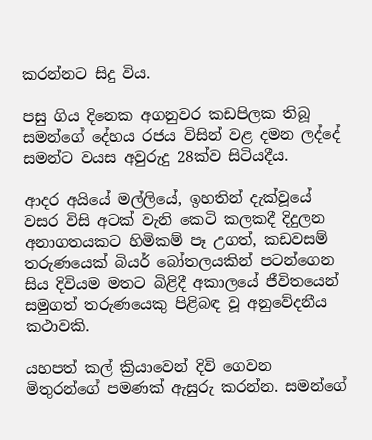කරන්නට සිදු විය.

පසු ගිය දිනෙක අගනුවර කඩපිලක තිබූ සමන්ගේ දේහය රජය විසින් වළ දමන ලද්දේ සමන්ට වයස අවුරුදු 28ක්ව සිටියදීය.

ආදර අයියේ මල්ලියේ, ඉහතින් දැක්වූයේ වසර විසි අටක් වැනි කෙටි කලකදී දිදුලන අනාගතයකට හිමිකම් පෑ උගත්, කඩවසම් තරුණයෙක් බියර් බෝතලයකින් පටන්ගෙන සිය දිවියම මතට බිළිදී අකාලයේ ජීවිතයෙන් සමුගත් තරුණයෙකු පිළිබඳ වූ අනුවේදනීය කථාවකි.

යහපත් කල් ක්‍රියාවෙන් දිවි ගෙවන මිතුරන්ගේ පමණක් ඇසුරු කරන්න. සමන්ගේ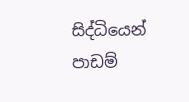සිද්ධියෙන් පාඩම්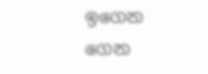ඉගෙන ගෙන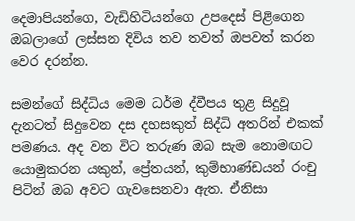දෙමාපියන්ගෙ, වැඩිහිටියන්ගෙ උපදෙස් පිළිගෙන ඔබලාගේ ලස්සන දිවිය තව තවත් ඔපවත් කරන වෙර දරන්න.

සමන්ගේ සිද්ධිය මෙම ධර්ම ද්වීපය තුළ සිදුවූ දැනටත් සිදුවෙන දස දහසකුත් සිද්ධි අතරින් එකක් පමණය. අද වන විට තරුණ ඔබ සැම නොමඟට යොමුකරන යකුන්, ප්‍රේතයන්, කුම්භාණ්ඩයන් රංචු පිටින් ඔබ අවට ගැවසෙනවා ඇත. ඒනිසා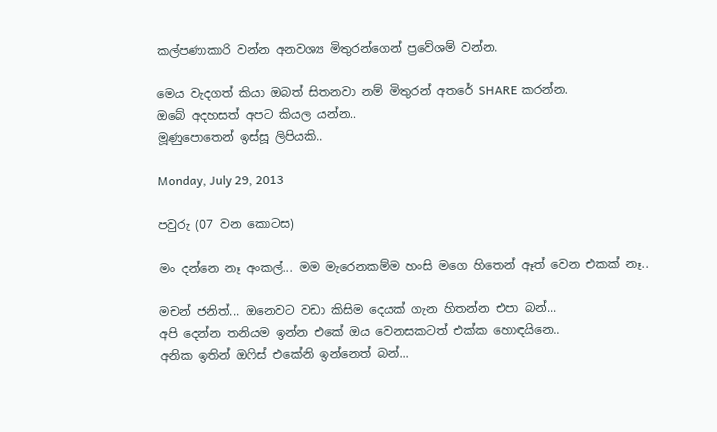කල්පණාකාරි වන්න අනවශ්‍ය මිතුරන්ගෙන් ප්‍රවේශම් වන්න.

මෙය වැදගත් කියා ඔබත් සිතනවා නම් මිතුරන් අතරේ SHARE කරන්න.
ඔබේ අදහසත් අපට කියල යන්න..
මූණුපොතෙන් ඉස්සූ ලිපියකි..

Monday, July 29, 2013

පවුරු (07 වන කොටස)

මං දන්නෙ නෑ අංකල්... මම මැරෙනකම්ම හංසි මගෙ හිතෙන් ඈත් වෙන එකක් නෑ..

මචන් ජනිත්... ඔනෙවට වඩා කිසිම දෙයක් ගැන හිතන්න එපා බන්...
අපි දෙන්න තනියම ඉන්න එකේ ඔය වෙනසකටත් එක්ක හොඳයිනෙ..
අනික ඉතින් ඔෆිස් එකේනි ඉන්නෙත් බන්...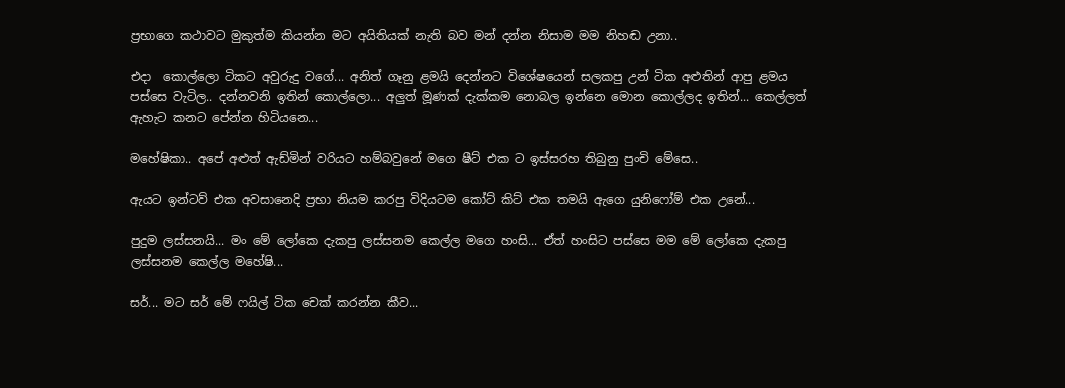ප්‍රභාගෙ කථාවට මුකුත්ම කියන්න මට අයිතියක් නැති බව මන් දන්න නිසාම මම නිහඬ උනා..

එදා  කොල්ලො ටිකට අවුරුදු වගේ... අනිත් ගෑනු ළමයි දෙන්නට විශේෂයෙන් සලකපු උන් ටික අළුතින් ආපු ළමය පස්සෙ වැටිල.. දන්නවනි ඉතින් කොල්ලො... අලුත් මූණක් දැක්කම නොබල ඉන්නෙ මොන කොල්ලද ඉතින්... කෙල්ලත් ඇහැට කනට පේන්න හිටියනෙ...

මහේෂිකා.. අපේ අළුත් ඇඩ්මින් වරියට හම්බවුනේ මගෙ ෂීට් එක ට ඉස්සරහ තිබුනු පුංචි මේසෙ..

ඇයට ඉන්ටව් එක අවසානෙදි ප්‍රභා නියම කරපු විදියටම කෝට් කිට් එක තමයි ඇගෙ යුනිෆෝම් එක උනේ...

පුදුම ලස්සනයි... මං මේ ලෝකෙ දැකපු ලස්සනම කෙල්ල මගෙ හංසි... ඒත් හංසිට පස්සෙ මම මේ ලෝකෙ දැකපු ලස්සනම කෙල්ල මහේෂි...

සර්... මට සර් මේ ෆයිල් ටික චෙක් කරන්න කීව...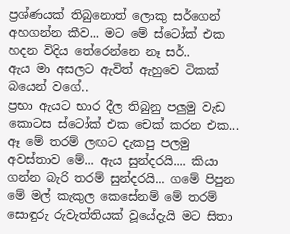ප්‍රශ්ණයක් තිබුනොත් ලොකු සර්ගෙන් අහගන්න කීව... මට මේ ස්ටෝක් එක හදන විදිය තේරෙන්නෙ නෑ සර්..
ඇය මා අසලට ඇවිත් ඇහුවෙ ටිකක් බයෙන් වගේ..
ප්‍රභා ඇයට භාර දීල තිබුනු පලුමු වැඩ කොටස ස්ටෝක් එක චෙක් කරන එක...
ඈ මේ තරම් ලඟට දැකපු පලමු අවස්තාව මේ... ඇය සුන්දරයි.... කියා ගන්න බැරි තරම් සුන්දරයි... ගමේ පිපුන මේ මල් කැකුල කෙසේනම් මේ තරම් සොඳුරු රුවැත්තියක් වූයේදැයි මට සිතා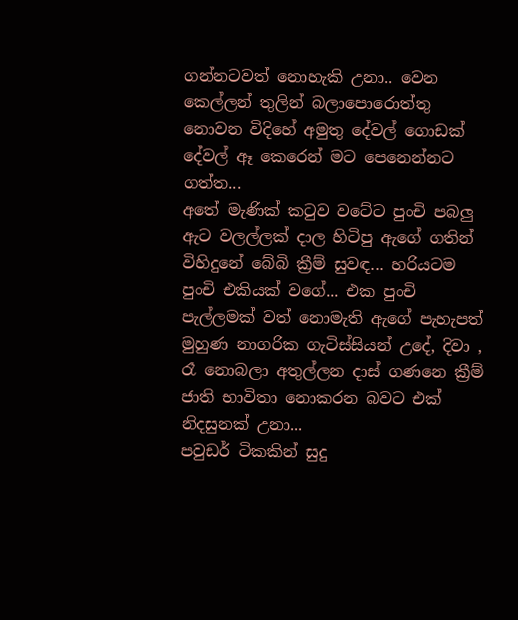ගන්නටවත් නොහැකි උ‍නා.. වෙන කෙල්ලන් තුලින් බලාපොරොත්තු නොවන විදිහේ අමුතු දේවල් ගොඩක්  දේවල් ඈ කෙරෙන් මට පෙනෙන්නට ගත්ත...
අතේ මැණික් කටුව වටේට පුංචි පබලු ඇට වලල්ලක් දාල හිටිපු ඇගේ ගතින් විහිදුනේ බේබි ක්‍රීම් සුවඳ... හරියටම පුංචි එකියක් වගේ... එක පුංචි පැල්ලමක් වත් නොමැති ඇගේ පැහැපත් මුහුණ නාගරික ගැටිස්සියන් උදේ, දිවා , රෑ නොබලා අතුල්ලන දාස් ගණනෙ ක්‍රීම් ජාති භාවිතා නොකරන බවට එක් නිදසුනක් උනා...
පවුඩර් ටිකකින් සුදු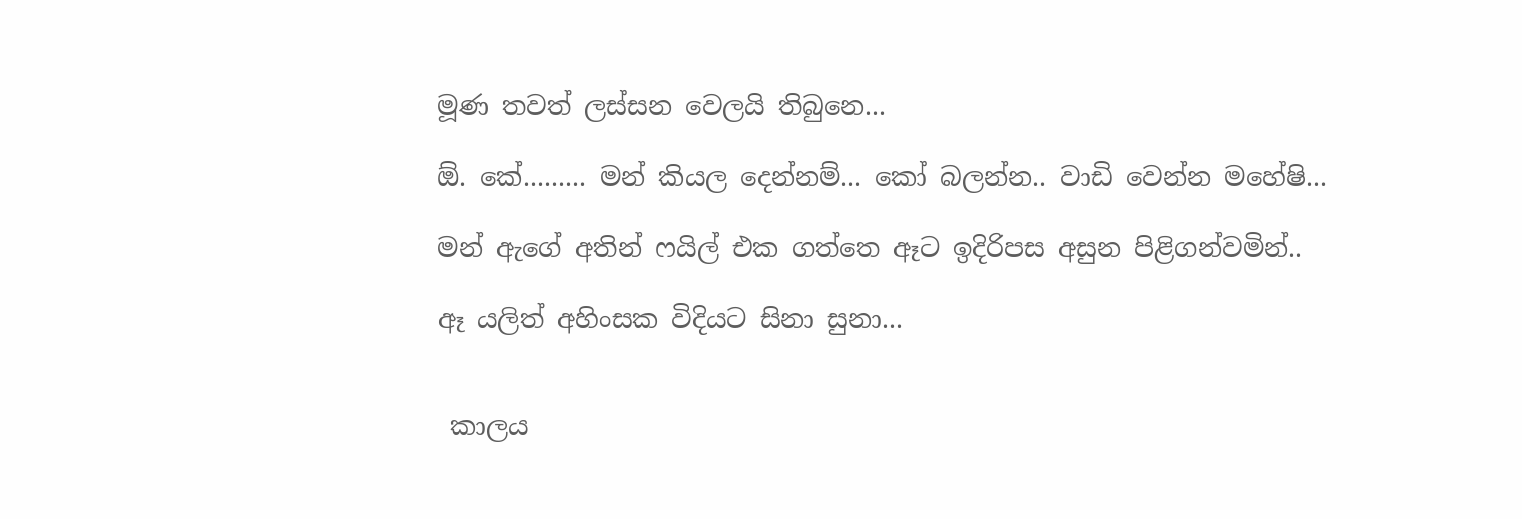මූණ තවත් ලස්සන වෙලයි තිබුනෙ...

ඕ. කේ......... මන් කියල දෙන්නම්... කෝ බලන්න.. වාඩි වෙන්න මහේෂි...

මන් ඇගේ අතින් ෆයිල් එක ගත්තෙ ඈට ඉදිරිපස අසුන පිළිගන්වමින්..

ඈ යලිත් අහිංසක විදියට සිනා සුනා...


 කාලය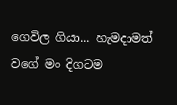ගෙවිල ගියා... හැමදාමත් වගේ මං දිගටම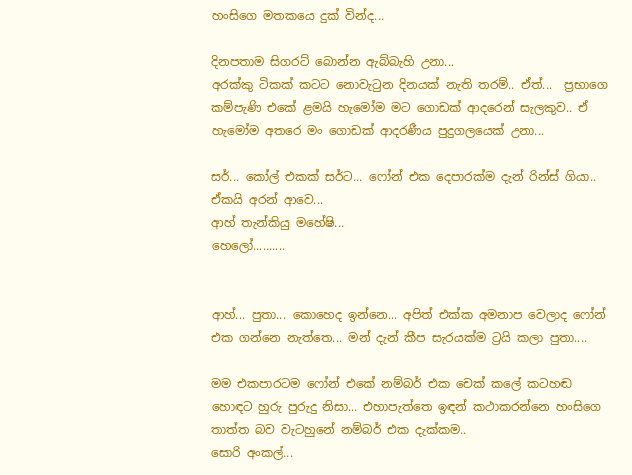හංසිගෙ මතකයෙ දුක් වින්ද...

දිනපතාම සිගරට් බොන්න ඇබ්බැහි උනා...
අරක්කු ටිකක් කටට නොවැටුන දිනයක් නැති තරම්.. ඒත්...  ප්‍රභාගෙ කම්පැණි එකේ ළමයි හැමෝම මට ගොඩක් ආදරෙන් සැලකුව.. ඒ හැමෝම අතරෙ මං ගොඩක් ආදරණීය පුදුගලයෙක් උනා...

සර්... කෝල් එකක් සර්ට... ෆෝන් එක දෙපාරක්ම දැන් රින්ස් ගියා.. ඒකයි අරන් ආවෙ...
ආහ් තැන්කියු මහේෂි...
හෙලෝ..........


ආහ්... පුතා... කොහෙද ඉන්නෙ... අපිත් එක්ක අමනාප වෙලාද ෆෝන් එක ගන්නෙ නැත්තෙ... මන් දැන් කීප සැරයක්ම ට්‍රයි කලා පුතා....

මම එකපාරටම ෆෝන් එකේ නම්බර් එක චෙක් කලේ කටහඬ හොඳට හුරු පුරුදු නිසා... එහාපැත්තෙ ඉඳන් කථාකරන්නෙ හංසිගෙ තාත්ත බව වැටහුනේ නම්බර් එක දැක්කම..
සොරි අංකල්...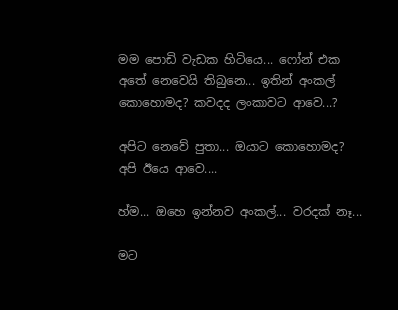මම පොඩි වැඩක හිටියෙ... ෆෝන් එක අතේ නෙවෙයි තිබුනෙ... ඉතින් අංකල් කොහොමද? කවදද ලංකාවට ආවෙ...?

අපිට නෙවේ පුතා... ඔයාට කොහොමද? අපි ඊයෙ ආවෙ....

හ්ම... ඔහෙ ඉන්නව අංකල්... වරදක් නෑ...

මට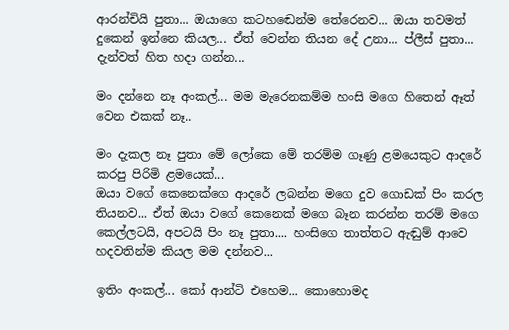ආරන්චියි පුතා... ඔයාගෙ කටහ‍ඬෙන්ම තේරෙනව... ඔයා තවමත් දුකෙන් ඉන්නෙ කියල... ඒත් වෙන්න තියන දේ උ‍නා... ප්ලීස් පුතා... දැන්වත් හිත හදා ගන්න...

මං දන්නෙ නෑ අංකල්... මම මැරෙනකම්ම හංසි මගෙ හිතෙන් ඈත් වෙන එකක් නෑ..

මං දැකල නෑ පුතා මේ ලෝකෙ මේ තරම්ම ගෑණු ළමයෙකුට ආදරේ කරපු පිරිමි ළමයෙක්...
ඔයා වගේ කෙනෙක්ගෙ ආදරේ ලබන්න මගෙ දුව ගොඩක් පිං කරල තියනව... ඒත් ඔයා වගේ කෙනෙක් මගෙ බෑන කරන්න තරම් මගෙ කෙල්ලටයි, අපටයි පිං නෑ පුතා.... හංසිගෙ තාත්තට ඇඬුම් ආවෙ හදවතින්ම කියල මම දන්නව...

ඉතිං අංකල්... කෝ ආන්ටි එහෙම... කොහොමද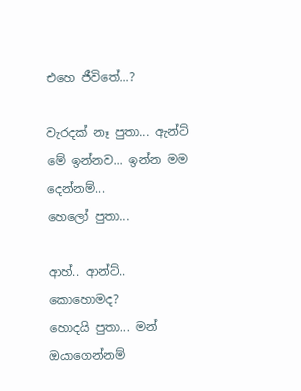එහෙ ජීවිතේ...?

වැරදක් නෑ පුතා... ඇන්ට් මේ ඉන්නව... ඉන්න මම දෙන්නම්...
හෙලෝ පුතා...

ආහ්.. ආන්ට්.. කොහොමද?
හොදයි පුතා... මන් ඔයාගෙන්නම්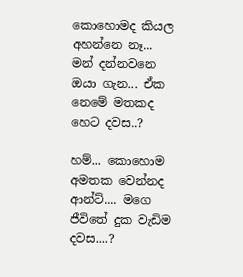කොහොමද කියල අහන්නෙ නෑ... මන් දන්නවනෙ ඔයා ගැන... ඒක නෙමේ මතකද හෙට දවස..?

හම්... කොහොම අමතක වෙන්නද ආන්ට්.... මගෙ ජීවිතේ දුක වැඩිම දවස....?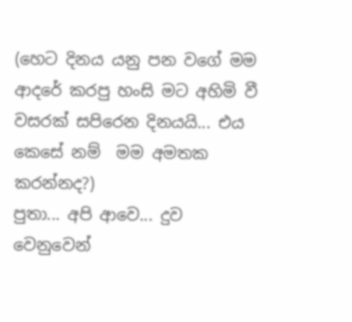(හෙට දිනය යනු පන වගේ මම ආදරේ කරපු හංසි මට අහිමි වී වසරක් සපිරෙන දිනයයි... එය කෙසේ නම්  මම අමතක කරන්නද?)
පුතා... අපි ආවෙ... දුව වෙනුවෙන්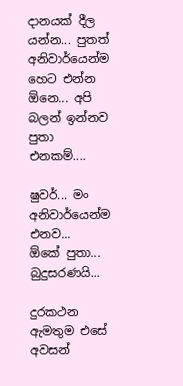දානයක් දීල යන්න... පුතත් අනිවාර්යෙන්ම හෙට එන්න ඕනෙ... අපි බලන් ඉන්නව පුතා එනකම්....

ෂුවර්... මං අනිවාර්යෙන්ම එනව...
ඕකේ පුතා... බුදුසරණයි...

දුරකථන ඇමතුම එසේ අවසන්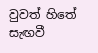වුවත් හිතේ සැඟවී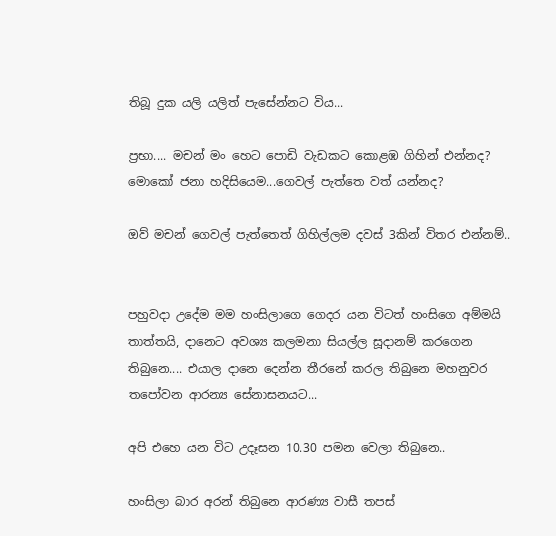තිබූ දුක යලි යලිත් පැසේන්නට විය...

ප්‍රභා.... මචන් මං හෙට පොඩි වැඩකට කොළඹ ගිහින් එන්නද?
මොකෝ ජනා හදිසියෙම...ගෙවල් පැත්තෙ වත් යන්නද?

ඔව් මචන් ගෙවල් පැත්තෙත් ගිහිල්ලම දවස් 3කින් විතර එන්නම්..


පහුවදා උදේම මම හංසිලාගෙ ගෙදර යන විටත් හංසිගෙ අම්මයි තාත්තයි, දානෙට අවශ්‍ය කලමනා සියල්ල සූදානම් කරගෙන තිබුනෙ.... එයාල දානෙ දෙන්න තීරනේ කරල තිබුනෙ මහනුවර තපෝවන ආරන්‍ය සේනාසනයට...

අපි එහෙ යන විට උ‍දෑසන 10.30 පමන වෙලා තිබුනෙ..

හංසිලා බාර අරන් තිබුනෙ ආරණ්‍ය වාසී තපස්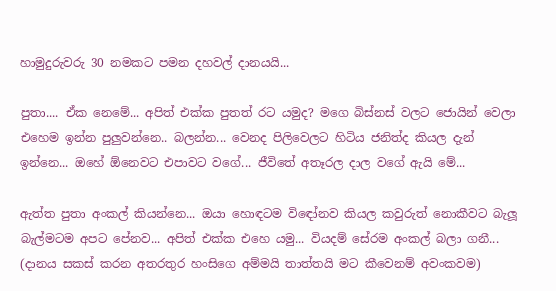හාමුදුරුවරු 30 නමකට පමන දහවල් දානයයි...

පුතා.... ඒක නෙමේ... අපිත් එක්ක පුතත් රට යමුද? මගෙ බිස්නස් වලට ජොයින් වෙලා එහෙම ඉන්න පුලුවන්නෙ.. බලන්න... වෙනද පිලිවෙලට හිටිය ජනිත්ද කියල දැන් ඉන්නෙ... ඔහේ ඕනෙවට එපාවට වගේ... ජීවිතේ අතෑරල දාල වගේ ඇයි මේ...

ඇත්ත පුතා අංකල් කියන්නෙ... ඔයා හොඳටම වි‍ඳෝනව කියල කවුරුත් නොකීවට බැලූ බැල්මටම අපට පේනව... අපිත් එක්ක එහෙ යමු... වියදම් සේරම අංකල් බලා ගනී... (දානය සකස් කරන අතරතුර හංසිගෙ අම්මයි තාත්තයි මට කීවෙනම් අවංකවම)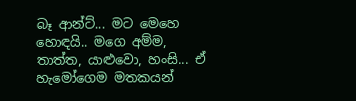බෑ ආන්ට්... මට මෙහෙ හොඳයි.. මගෙ අම්ම, තාත්ත, යාළුවො, හංසි... ඒ හැමෝගෙම මතකයන්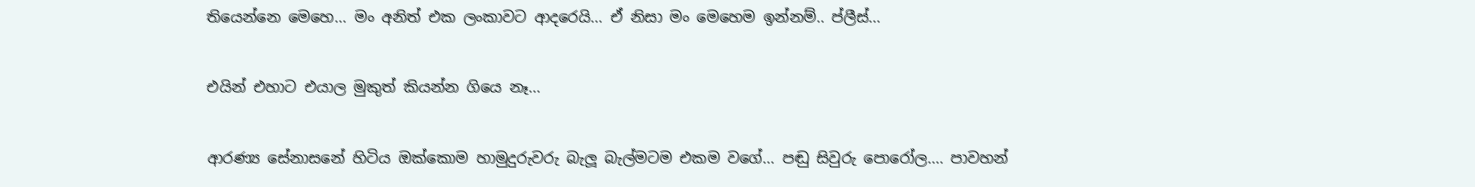තියෙන්නෙ මෙහෙ... මං අනිත් එක ලංකාවට ආදරෙයි... ඒ නිසා මං මෙහෙම ඉන්නම්.. ප්ලීස්...

එයින් එහාට එයාල මුකුත් කියන්න ගියෙ නෑ...

ආරණ්‍ය සේනාසනේ හිටිය ඔක්කොම හාමුදුරුවරු බැලූ බැල්මටම එකම වගේ... පඬු සිවුරු පොරෝල.... පාවහන්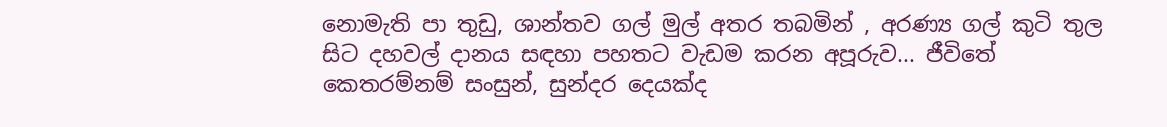නොමැති පා තුඩු, ශාන්තව ගල් මුල් අතර තබමින් , අරණ්‍ය ගල් කුටි තුල සිට දහවල් දානය සඳහා පහතට වැඩම කරන අපූරුව... ජීවිතේ කෙ‍තරම්නම් සංසුන්, සුන්දර දෙයක්ද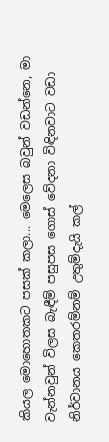කියල මොහොතකට පසක් කලා... මෙලෙස බවුන් වඩන්නෙ, මා වැන්නවුන් විලස බැඳීම් පසුපස ගොස් වේදනා විඳිනවාට වඩා නිර්වානය කෙ‍තරම්නම් උතුම්දැයි කල්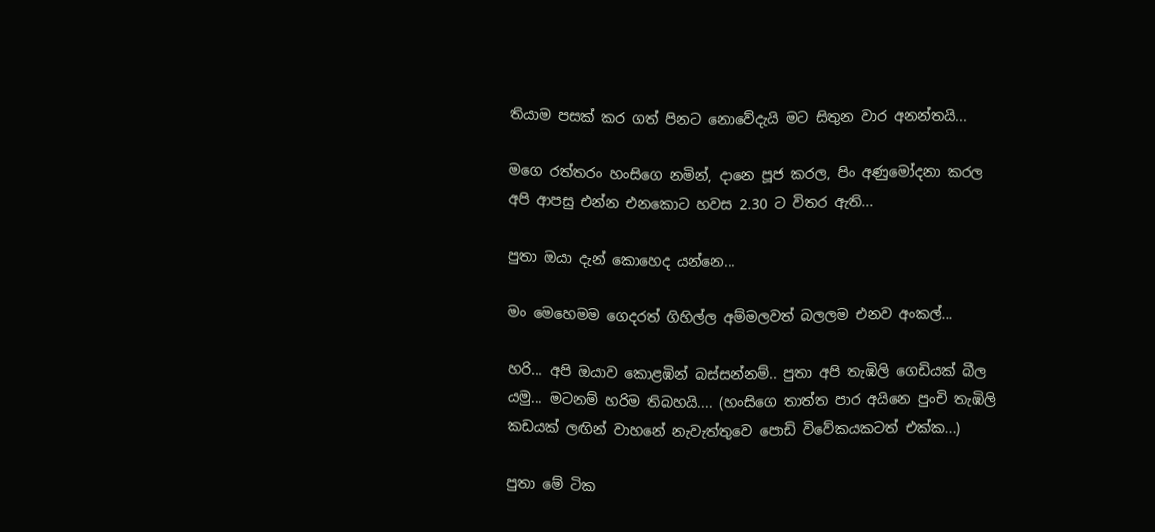තියාම පසක් කර ගත් පිනට නොවේදැයි මට සිතුන වාර අනන්තයි...

මගෙ රත්තරං හංසිගෙ නමින්, දානෙ පූජ කරල, පිං අණුමෝදනා කරල අපි ආපසු එන්න එනකොට හවස 2.30 ට විතර ඇති...

පුතා ඔයා දැන් කොහෙද යන්නෙ...

මං මෙහෙමම ගෙදරත් ගිහිල්ල අම්මලවත් බලලම එනව අංකල්...

හරි... අපි ඔයාව කොළඹින් බස්සන්නම්.. පුතා අපි තැඹිලි ගෙඩියක් බීල යමු... මටනම් හරිම තිබහයි.... (හංසිගෙ තාත්ත පාර අයිනෙ පුංචි තැඹිලි කඩයක් ලඟින් වාහනේ නැවැත්තුවෙ පොඩි විවේකයකටත් එක්ක...)

පුතා මේ ටික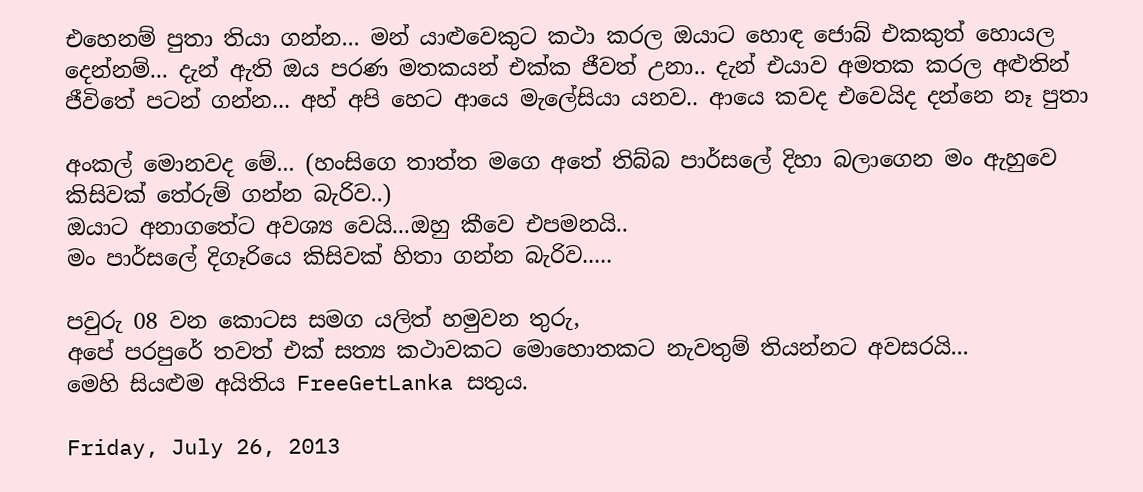එහෙනම් පුතා තියා ගන්න... මන් යාළුවෙකුට කථා කරල ඔයාට හොඳ ජොබ් එකකුත් හොයල දෙන්නම්... දැන් ඇති ඔය පරණ මතකයන් එක්ක ජීවත් උනා.. දැන් එයාව අමතක කරල අළුතින් ජීවිතේ පටන් ගන්න... අහ් අපි හෙට ආයෙ මැලේසියා යනව.. ආයෙ කවද එවෙයිද දන්නෙ නෑ පුතා

අංකල් මොනවද මේ... (හංසිගෙ තාත්ත මගෙ අතේ තිබ්බ පාර්සලේ දිහා බලාගෙන මං ඇහුවෙ කිසිවක් තේරුම් ගන්න බැරිව..)
ඔයාට අනාගතේට අවශ්‍ය වෙයි...ඔහු කීවෙ එපමනයි..
මං පාර්සලේ දිගෑරියෙ කිසිවක් හිතා ගන්න බැරිව.....

පවුරු 08 වන කොටස සමග යලිත් හමුවන තුරු,
අපේ පරපුරේ තවත් එක් සත්‍ය කථාවකට මොහොතකට නැවතුම් තියන්නට අවසරයි...
මෙහි සියළුම අයිතිය FreeGetLanka සතුය.

Friday, July 26, 2013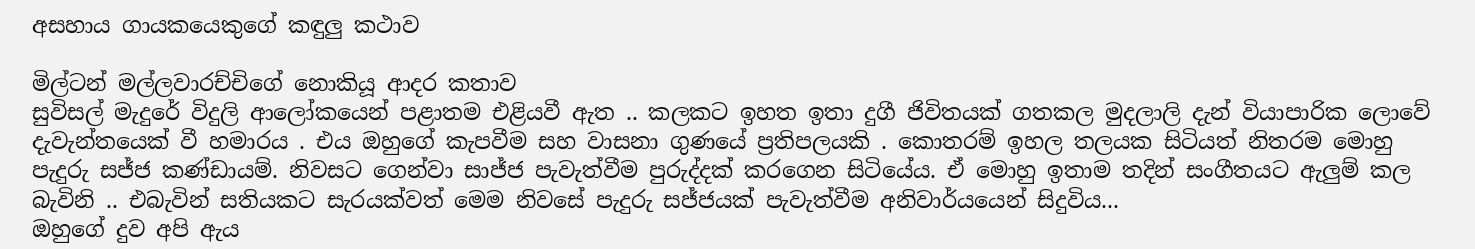අසහාය ගායකයෙකුගේ කඳුලු කථාව

මිල්ටන් මල්ලවාරච්චිගේ නොකියූ ආදර කතාව
සුවිසල් මැදුරේ විදුලි ආලෝකයෙන් පළාතම එළියවී ඇත .. කලකට ඉහත ඉතා දුගී ජිවිතයක් ගතකල මුදලාලි දැන් වියාපාරික ලොවේ දැවැන්තයෙක් වී හමාරය . එය ඔහුගේ කැපවීම සහ වාසනා ගුණයේ ප්‍රතිපලයකි . කොතරම් ඉහල තලයක සිටියත් නිතරම මොහු පැදුරු සජ්ජ කණ්ඩායම්. නිවසට ගෙන්වා සාජ්ජ පැවැත්වීම පුරුද්දක් කරගෙන සිටියේය. ඒ මොහු ඉතාම තදින් සංගීතයට ඇලුම් කල බැවිනි .. එබැවින් සතියකට සැරයක්වත් මෙම නිවසේ පැදුරු සජ්ජයක්‌ පැවැත්වීම අනිවාර්යයෙන් සිදුවිය...
ඔහුගේ දුව අපි ඇය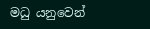මධු යනුවෙන්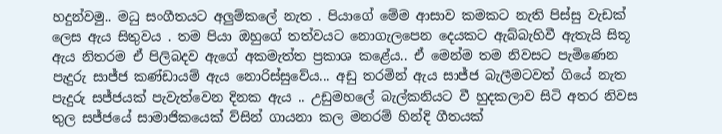හදුන්වමු.. මධු සංගීතයට අලුම්කලේ නැත . පියාගේ මේම ආසාව කමකට නැති පිස්සු වැඩක් ලෙස ඇය සිතුවය . තම පියා ඔහුගේ තත්වයට නොගැලපෙන දෙයකට ඇබ්බැහිවී ඇතැයි සිතූ ඇය නිතරම ඒ පිලිබදව ඇගේ අකමැත්ත ප්‍රකාශ කළේය.. ඒ මෙන්ම තම නිවසට පැමිණෙන පැදුරු සාජ්ජ කණ්ඩායම් ඇය නොරිස්සුවේය... අඩු තරමින් ඇය සාජ්ජ බැලීමටවත් ගියේ නැත
පැදුරු සජ්ජයක්‌ පැවැත්වෙන දිනක ඇය .. උඩුමහලේ බැල්කනියට වී හුදකලාව සිටි අතර නිවස තුල සජ්ජයේ සාමාජිකයෙක් ව්සින් ගායනා කල මනරම් හින්දි ගීතයක්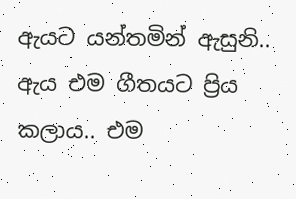ඇයට යන්තමින් ඇසුනි.. ඇය එම ගීතයට ප්‍රිය කලාය.. එම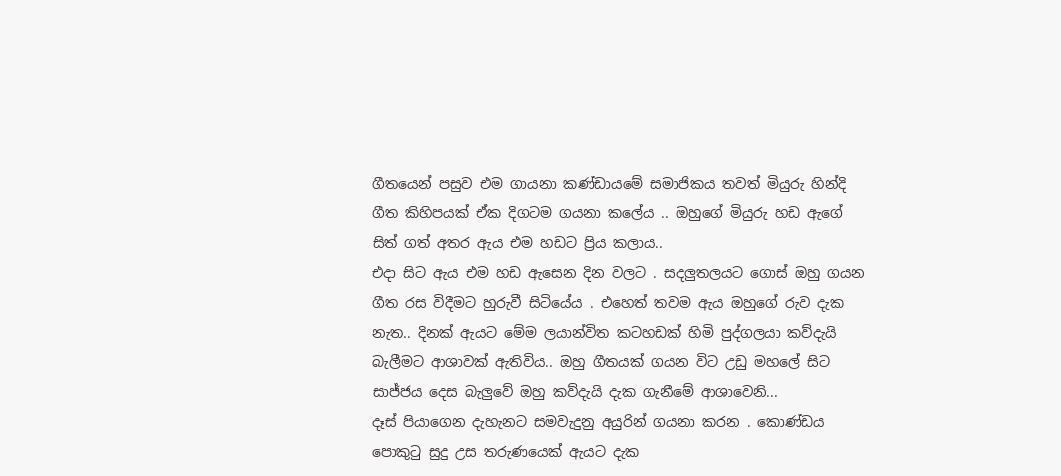ගීතයෙන් පසුව එම ගායනා කණ්ඩායමේ සමාජිකය තවත් මියුරු හින්දි ගීත කිහිපයක් ඒක දිගටම ගයනා කලේය .. ඔහුගේ මියුරු හඩ ඇගේ සිත් ගත් අතර ඇය එම හඩට ප්‍රිය කලාය..
එදා සිට ඇය එම හඩ ඇසෙන දින වලට . සදලුතලයට ගොස් ඔහු ගයන ගීත රස විදීමට හුරුවී සිටියේය . එහෙත් තවම ඇය ඔහුගේ රුව දැක නැත.. දිනක් ඇයට මේම ලයාන්විත කටහඩක් හිමි පුද්ගලයා කව්දැයි බැලීමට ආශාවක් ඇතිවිය.. ඔහු ගීතයක් ගයන විට උඩු මහලේ සිට සාජ්ජය දෙස බැලුවේ ඔහු කව්දැයි දැක ගැනීමේ ආශාවෙනි...
දෑස් පියාගෙන දැහැනට සමවැදුනු අයුරින් ගයනා කරන . කොණ්ඩය පොකුටු සුදු උස තරුණයෙක් ඇයට දැක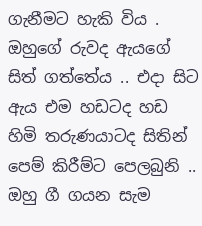ගැනීමට හැකි විය . ඔහුගේ රුවද ඇයගේ සිත් ගත්තේය .. එදා සිට ඇය එම හඩටද හඩ හිමි තරුණයාටද සිතින් පෙම් කිරීම්ට පෙලබුනි .. ඔහු ගී ගයන සැම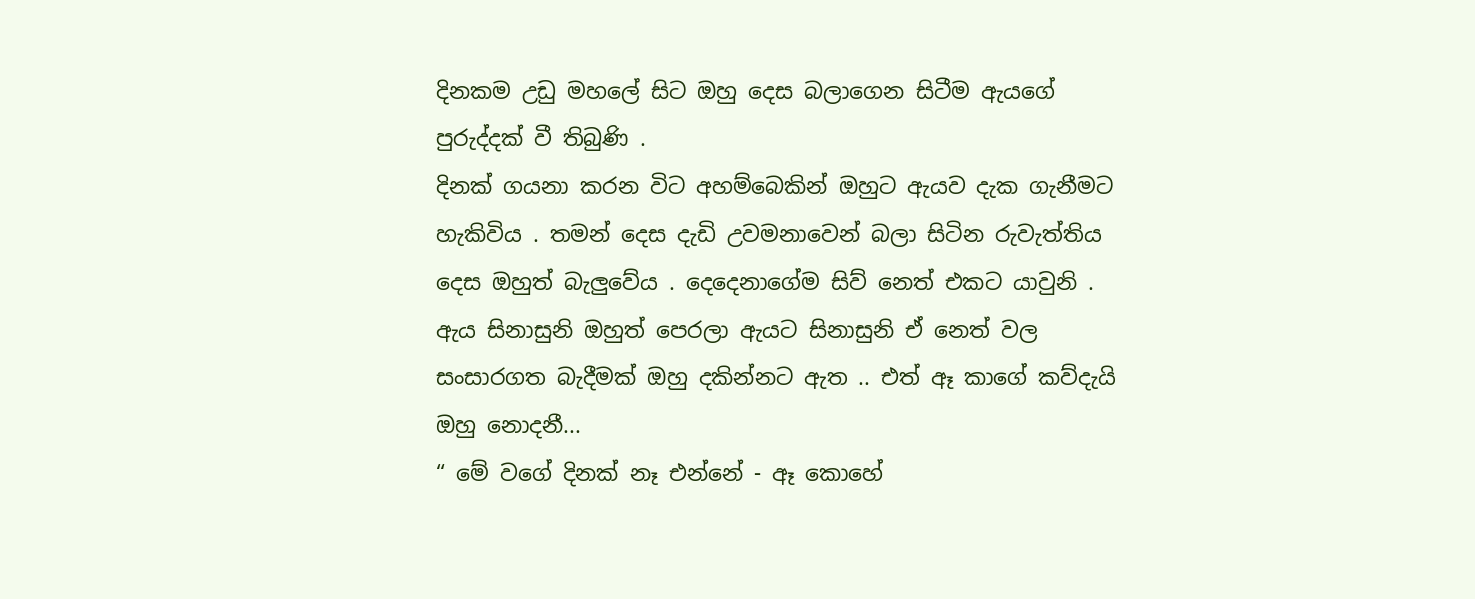දිනකම උඩු මහලේ සිට ඔහු දෙස බලාගෙන සිටීම ඇයගේ පුරුද්දක් වී තිබුණි .
දිනක් ගයනා කරන විට අහම්බෙකින් ඔහුට ඇයව දැක ගැනීමට හැකිවිය . තමන් දෙස දැඩි උවමනාවෙන් බලා සිටින රුවැත්තිය දෙස ඔහුත් බැලුවේය . දෙදෙනාගේම සිව් නෙත් එකට යාවුනි . ඇය සිනාසුනි ඔහුත් පෙරලා ඇයට සිනාසුනි ඒ නෙත් වල සංසාරගත බැදීමක් ඔහු දකින්නට ඇත .. එත් ඈ කාගේ කව්දැයි ඔහු නොදනී...
“ මේ වගේ දිනක් නෑ එන්නේ - ඈ කොහේ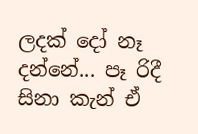ලදක් දෝ නෑ දන්නේ... පෑ රිදී සිනා කැන් ඒ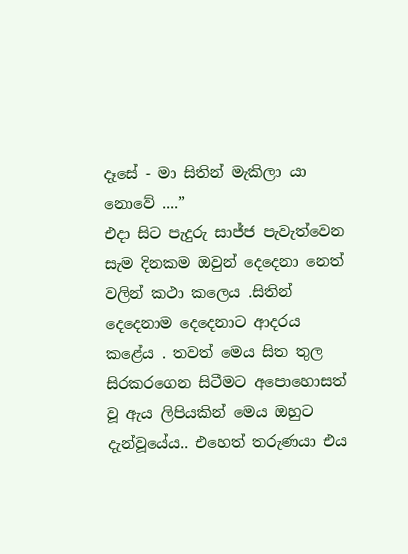දෑසේ - මා සිතින් මැකිලා යා නොවේ ....”
එදා සිට පැදුරු සාජ්ජ පැවැත්වෙන සැම දිනකම ඔවුන් දෙදෙනා නෙත් වලින් කථා කලෙය .සිතින් දෙදෙනාම දෙදෙනාට ආදරය කළේය . තවත් මෙය සිත තුල සිරකරගෙන සිටීමට අපොහොසත් වූ ඇය ලිපියකින් මෙය ඔහුට දැන්වූයේය.. එහෙත් තරුණයා එය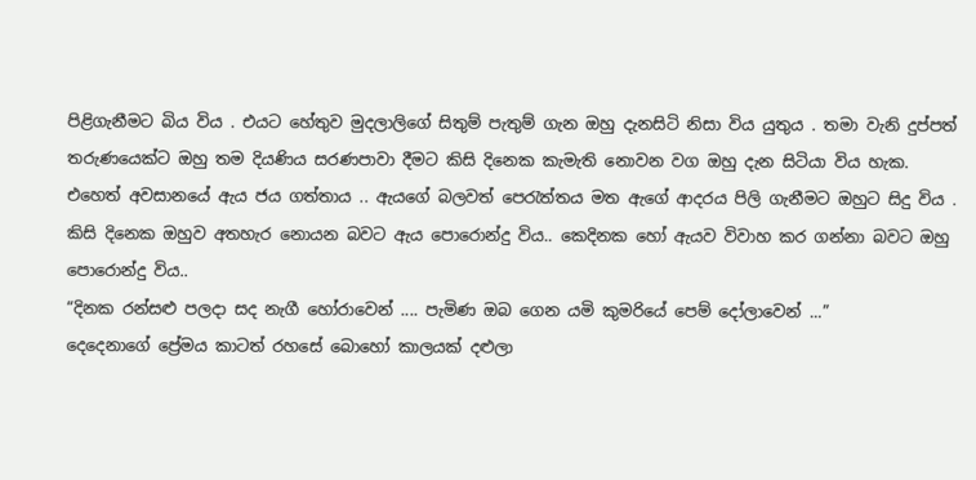පිළිගැනීමට බිය විය . එයට හේතුව මුදලාලිගේ සිතුම් පැතුම් ගැන ඔහු දැනසිටි නිසා විය යුතුය . තමා වැනි දුප්පත් තරුණයෙක්ට ඔහු තම දියණිය සරණපාවා දීමට කිසි දිනෙක කැමැති නොවන වග ඔහු දැන සිටියා විය හැක.
එහෙත් අවසානයේ ඇය ජය ගත්තාය .. ඇයගේ බලවත් පෙරැත්තය මත ඇගේ ආදරය පිලි ගැනීමට ඔහුට සිදු විය . කිසි දිනෙක ඔහුව අතහැර නොයන බවට ඇය පොරොන්දු විය.. කෙදිනක හෝ ඇයව විවාහ කර ගන්නා බවට ඔහු පොරොන්දු විය..
“දිනක රන්සළු පලදා සද නැගී හෝරාවෙන් .... පැමිණ ඔබ ගෙන යමි කුමරියේ පෙම් දෝලාවෙන් ...”
දෙදෙනාගේ ප්‍රේමය කාටත් රහසේ බොහෝ කාලයක් දළුලා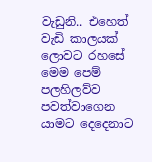වැඩුනි.. එහෙත් වැඩි කාලයක් ලොවට රහසේ මෙම පෙම් පලහිලව්ව පවත්වාගෙන යාමට දෙදෙනාට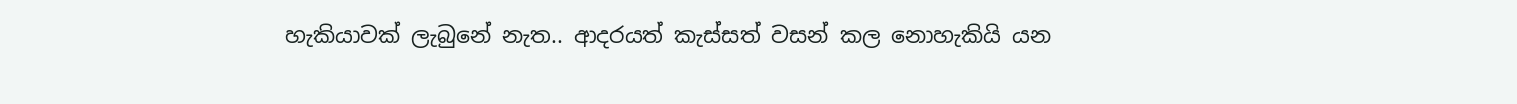හැකියාවක් ලැබුනේ නැත.. ආදරයත් කැස්සත් වසන් කල නොහැකියි යන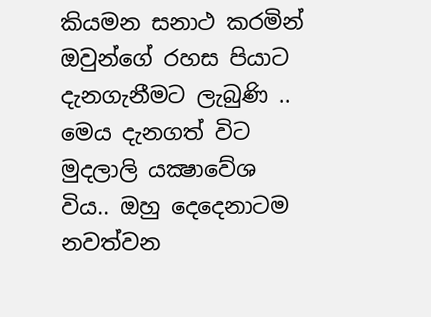කියමන සනාථ කරමින් ඔවුන්ගේ රහස පියාට දැනගැනීමට ලැබුණි .. මෙය දැනගත් විට මුදලාලි යක්‍ෂාවේශ විය.. ඔහු දෙදෙනාටම නවත්වන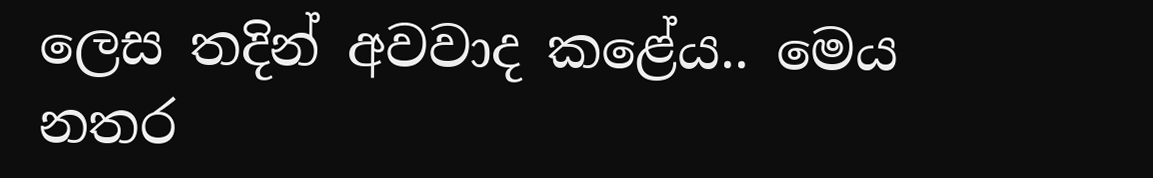ලෙස තදින් අවවාද කළේය.. මෙය නතර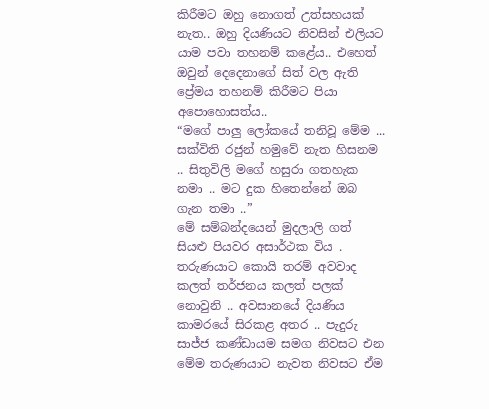කිරීමට ඔහු නොගත් උත්සහයක් නැත.. ඔහු දියණියට නිවසින් එලියට යාම පවා තහනම් කළේය.. එහෙත් ඔවුන් දෙදෙනාගේ සිත් වල ඇති ප්‍රේමය තහනම් කිරීමට පියා අපොහොසත්ය..
“මගේ පාලු ලෝකයේ තනිවූ මේම ... සක්විති රජුන් හමුවේ නැත හිසනම .. සිතුවිලි මගේ හසුරා ගතහැක නමා .. මට දුක හිතෙන්නේ ඔබ ගැන තමා ..”
මේ සම්බන්දයෙන් මුදලාලි ගත් සියළු පියවර අසාර්ථක විය . තරුණයාට කොයි තරම් අවවාද කලත් තර්ජනය කලත් පලක් නොවුනි .. අවසානයේ දියණිය කාමරයේ සිරකළ අතර .. පැදුරු සාජ්ජ කණ්ඩායම සමග නිවසට එන මේම තරුණයාට නැවත නිවසට ඒම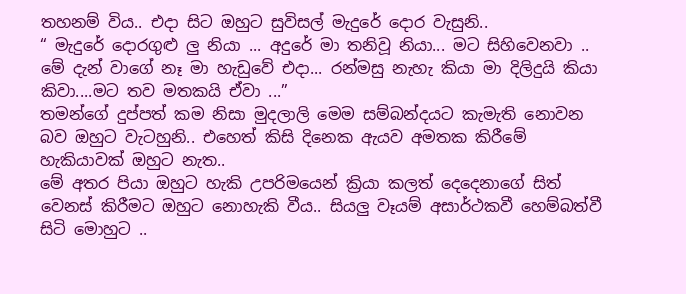තහනම් විය.. එදා සිට ඔහුට සුවිසල් මැදුරේ දොර වැසුනි..
“ මැදුරේ දොරගුළු ලු නියා ... අදුරේ මා තනිවූ නියා... මට සිහිවෙනවා .. මේ දැන් වාගේ නෑ මා හැඩුවේ එදා... රන්මසු නැහැ කියා මා දිලිදුයි කියා කිවා....මට තව මතකයි ඒවා ...”
තමන්ගේ දුප්පත් කම නිසා මුදලාලි මෙම සම්බන්දයට කැමැති නොවන බව ඔහුට වැටහුනි.. එහෙත් කිසි දිනෙක ඇයව අමතක කිරීමේ හැකියාවක් ඔහුට නැත..
මේ අතර පියා ඔහුට හැකි උපරිමයෙන් ක්‍රියා කලත් දෙදෙනාගේ සිත් වෙනස් කිරීමට ඔහුට නොහැකි වීය.. සියලු වෑයම් අසාර්ථකවී හෙම්බත්වී සිටි මොහුට ..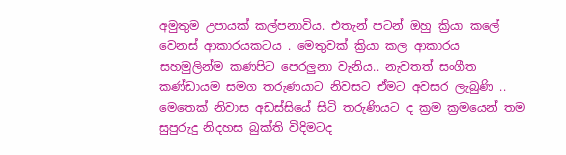අමුතුම උපායක් කල්පනාවිය. එතැන් පටන් ඔහු ක්‍රියා කලේ වෙනස් ආකාරයකටය . මෙතුවක් ක්‍රියා කල ආකාරය සහමුලින්ම කණපිට පෙරලුනා වැනිය.. නැවතත් සංගීත කණ්ඩායම සමග තරුණයාට නිවසට ඒමට අවසර ලැබුණි .. මෙතෙක් නිවාස අඩස්සියේ සිටි තරුණියට ද ක්‍රම ක්‍රමයෙන් තම සුපුරුදු නිදහස බුක්ති විදිමටද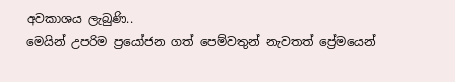අවකාශය ලැබුණි..
මෙයින් උපරිම ප්‍රයෝජන ගත් පෙම්වතුන් නැවතත් ප්‍රේමයෙන්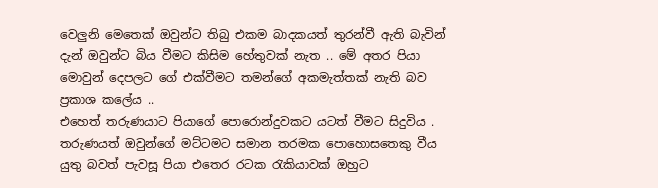වෙලුනි මෙතෙක් ඔවුන්ට තිබු එකම බාදකයත් තුරන්වී ඇති බැවින් දැන් ඔවුන්ට බිය වීමට කිසිම හේතුවක් නැත .. මේ අතර පියා මොවුන් දෙපලට ගේ එක්වීමට තමන්ගේ අකමැත්තක් නැති බව ප්‍රකාශ කලේය ..
එහෙත් තරුණයාට පියාගේ පොරොන්දුවකට යටත් වීමට සිදුවිය . තරුණයත් ඔවුන්ගේ මට්ටමට සමාන තරමක පොහොසතෙකු වීය යුතු බවත් පැවසූ පියා එතෙර රටක රැකියාවක් ඔහුට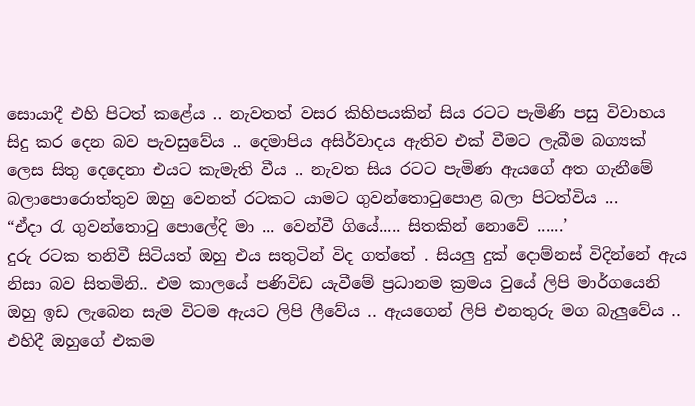සොයාදී එහි පිටත් කළේය .. නැවතත් වසර කිහිපයකින් සිය රටට පැමිණි පසු විවාහය සිදු කර දෙන බව පැවසුවේය .. දෙමාපිය අසිර්වාදය ඇතිව එක් වීමට ලැබීම බග්‍යක් ලෙස සිතු දෙදෙනා එයට කැමැති වීය .. නැවත සිය රටට පැමිණ ඇයගේ අත ගැනීමේ බලාපොරොත්තුව ඔහු වෙනත් රටකට යාමට ගුවන්තොටුපොළ බලා පිටත්විය ...
“ඒදා රැ ගුවන්තොටු පොලේදි මා ... වෙන්වී ගියේ..... සිතකින් නොවේ ......’
දුරු රටක තනිවී සිටියත් ඔහු එය සතුටින් විද ගත්තේ . සියලු දුක් දොම්නස් විදින්නේ ඇය නිසා බව සිතමිනි.. එම කාලයේ පණිවිඩ යැවීමේ ප්‍රධානම ක්‍රමය වුයේ ලිපි මාර්ගයෙනි ඔහු ඉඩ ලැබෙන සැම විටම ඇයට ලිපි ලීවේය .. ඇයගෙන් ලිපි එනතුරු මග බැලුවේය .. එහිදී ඔහුගේ එකම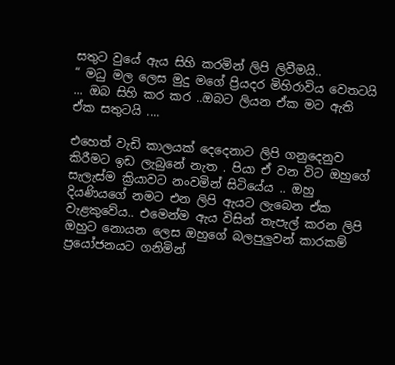සතුට වුයේ ඇය සිහි කරමින් ලිපි ලිවීමයි..
“ මධු මල ලෙස මුදු මගේ ප්‍රියදර මිහිරාවිය වෙතටයි ... ඔබ සිහි කර කර ..ඔබට ලියන ඒක මට ඇති ඒක සතුටයි ....

එහෙත් වැඩි කාලයක් දෙදෙනාට ලිපි ගනුදෙනුව කිරීමට ඉඩ ලැබුනේ නැත . පියා ඒ වන විට ඔහුගේ සැලැස්ම ක්‍රියාවට නංවමින් සිටියේය .. ඔහු දියණියගේ නමට එන ලිපි ඇයට ලැබෙන ඒක වැළකුවේය.. එමෙන්ම ඇය විසින් තැපැල් කරන ලිපි ඔහුට නොයන ලෙස ඔහුගේ බලපුලුවන් කාරකම් ප්‍රයෝජනයට ගනිමින්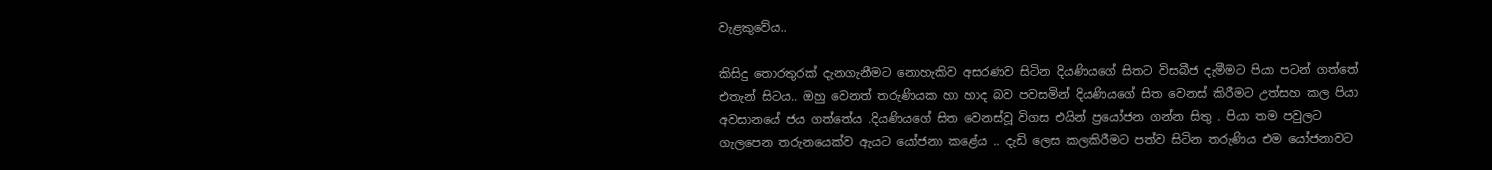වැළකුවේය..

කිසිදු තොරතුරක් දැනගැනීමට නොහැකිව අසරණව සිටින දියණියගේ සිතට විසබීජ දැමීමට පියා පටන් ගත්තේ එතැන් සිටය.. ඔහු වෙනත් තරුණියක හා හාද බව පවසමින් දියණියගේ සිත වෙනස් කිරීමට උත්සහ කල පියා අවසානයේ ජය ගත්තේය .දියණියගේ සිත වෙනස්වූ විගස එයින් ප්‍රයෝජන ගන්න සිතු . පියා තම පවුලට ගැලපෙන තරුනයෙක්ව ඇයට යෝජනා කළේය .. දැඩි ලෙස කලකිරීමට පත්ව සිටින තරුණිය එම යෝජනාවට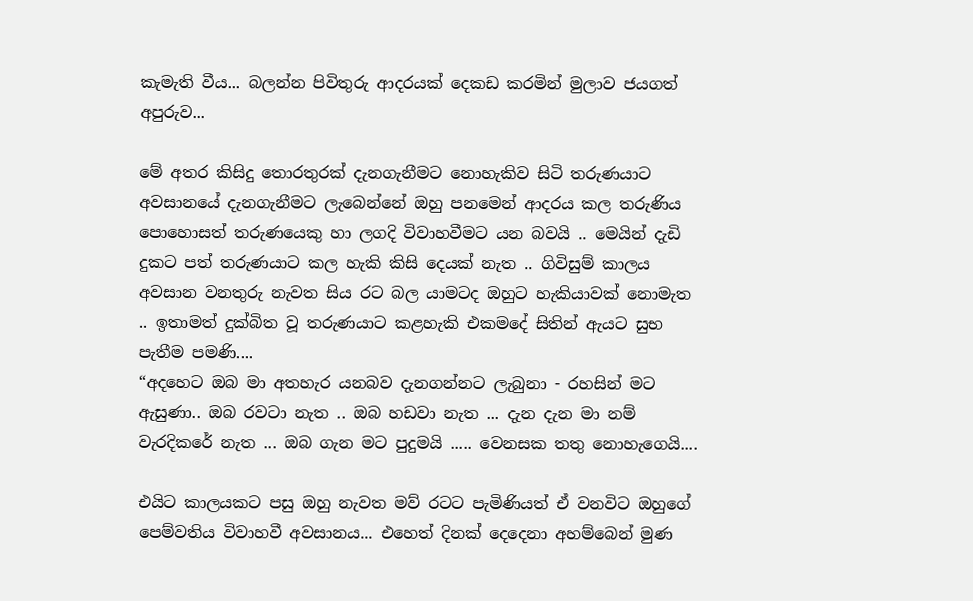කැමැති වීය... බලන්න පිවිතුරු ආදරයක් දෙකඩ කරමින් මුලාව ජයගත් අපුරුව...

මේ අතර කිසිදු තොරතුරක් දැනගැනීමට නොහැකිව සිටි තරුණයාට අවසානයේ දැනගැනීමට ලැබෙන්නේ ඔහු පනමෙන් ආදරය කල තරුණිය පොහොසත් තරුණයෙකු හා ලගදි විවාහවීමට යන බවයි .. මෙයින් දැඩි දුකට පත් තරුණයාට කල හැකි කිසි දෙයක් නැත .. ගිවිසුම් කාලය අවසාන වනතුරු නැවත සිය රට බල යාමටද ඔහුට හැකියාවක් නොමැත .. ඉතාමත් දුක්බිත වූ තරුණයාට කළහැකි එකමදේ සිතින් ඇයට සුභ පැතීම පමණි....
“අදහෙට ඔබ මා අතහැර යනබව දැනගන්නට ලැබුනා - රහසින් මට ඇසුණා.. ඔබ රවටා නැත .. ඔබ හඩවා නැත ... දැන දැන මා නම් වැරදිකරේ නැත ... ඔබ ගැන මට පුදුමයි ..... වෙනසක තතු නොහැගෙයි....

එයිට කාලයකට පසු ඔහු නැවත මව් රටට පැමිණියත් ඒ වනවිට ඔහුගේ පෙම්වතිය විවාහවී අවසානය... එහෙත් දිනක් දෙදෙනා අහම්බෙන් මුණ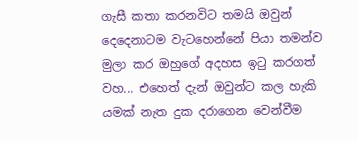ගැසී කතා කරනවිට තමයි ඔවුන් දෙදෙනාටම වැටහෙන්නේ පියා තමන්ව මුලා කර ඔහුගේ අදහස ඉටු කරගත් වහ... එහෙත් දැන් ඔවුන්ට කල හැකි යමක් නැත දුක දරාගෙන වෙන්වීම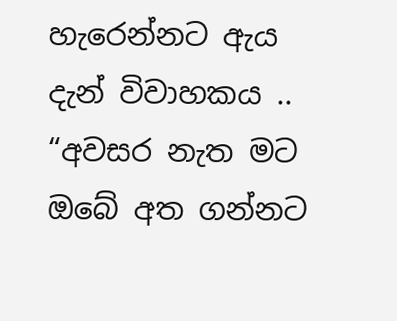හැරෙන්නට ඇය දැන් විවාහකය ..
“අවසර නැත මට ඔබේ අත ගන්නට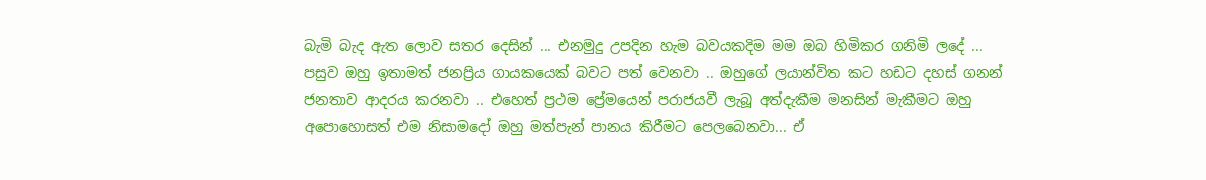බැමි බැද ඇත ලොව සතර දෙසින් ... එනමුදු උපදින හැම බවයකදිම මම ඔබ හිමිකර ගනිමි ලදේ ...
පසුව ඔහු ඉතාමත් ජනප්‍රිය ගායකයෙක් බවට පත් වෙනවා .. ඔහුගේ ලයාන්විත කට හඩට දහස් ගනන් ජනතාව ආදරය කරනවා .. එහෙත් ප්‍රථම ප්‍රේමයෙන් පරාජයවී ලැබූ අත්දැකීම මනසින් මැකීමට ඔහු අපොහොසත් එම නිසාමදෝ ඔහු මත්පැන් පානය කිරීමට පෙලබෙනවා... ඒ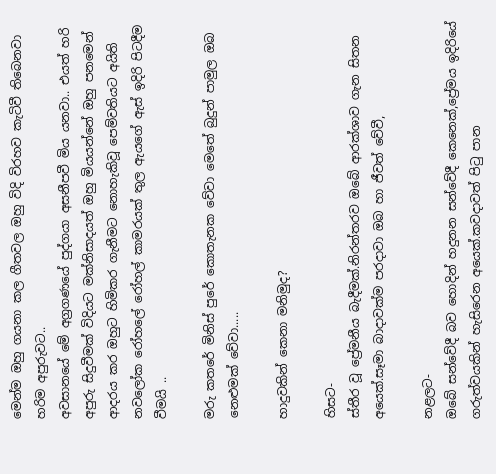මෙන්ම ඔහු ගයනා කල ගීතවල ඔහු විදි විරහව කැටිවී තිබෙනවා හරිම අපුරුවට..
අවසානයේ මේ අග්‍රගණයේ පුද්ගයා අසනීපවී මිය යනවා.. එයත් හරි අපුරු සිදුවීමක් විදියට මක්නිසාදයත් ඔහු මියයන්නේ ඔහු පනමෙන් ආදරය කර ඔහුට හිමිකර ගැනීමට නොහැකිවූ පෙම්වතියට අයිති නවලෝක රෝහලේ රෝහල් කාමරයක් තුල ඇයගේ ඇස් ඉදිරි පිටදීම වීමයි ..

මරු කතරේ මිනිස්‌ පුරේ කොතැනක වේවා මෙතේ බුදුන් පාමුල ඔබ නෙළුමක්‌ වේවා.....

හාදුවකින් කෙනා මනිමුද?

හිසට-
ස්තීර වූ ප්‍රේමනීය බැදීමක්.නිරන්තරව ඔබේ ආරක්ශාව ගැන සිතන අයෙක්.සෑමා බාදාවක්ම පරදාවා ඔබ හා ජීවත් වේවී,

නළලට-
ඔබේ සන්වේදී බව හොදින් හදුනන සන්වේදී කෙනෙක්,ප්‍රේමය ඉදිරියේ ගරුත්වයකින් හැසිරෙන අයෙක්.කවදාවත් පිටු පාන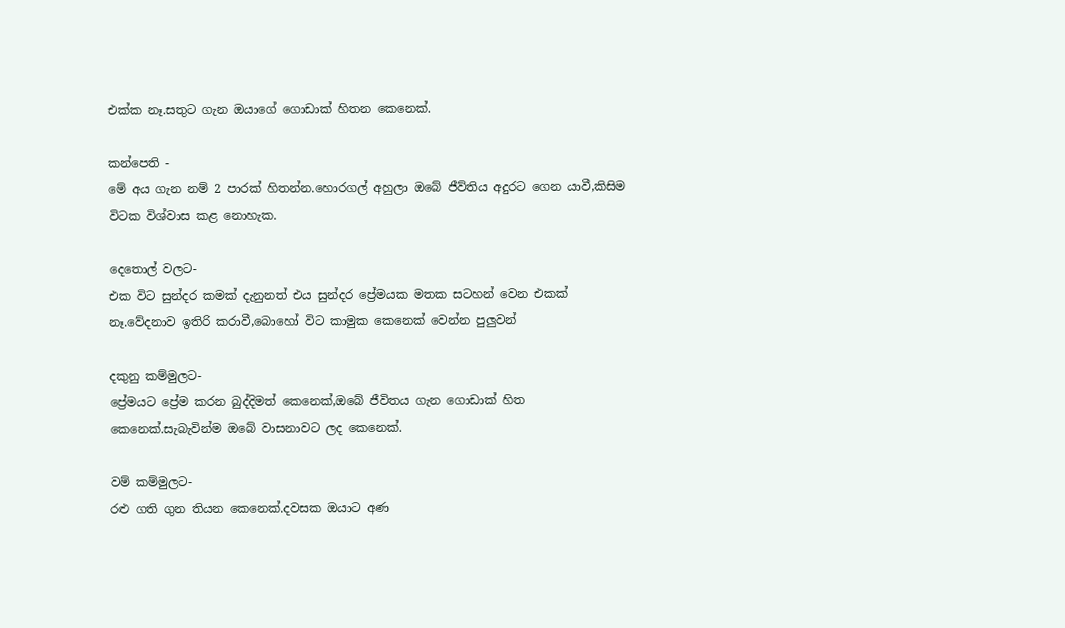එක්ක නෑ.සතුට ගැන ඔයාගේ ගොඩාක් හිතන කෙනෙක්.

කන්පෙති -
මේ අය ගැන නම් 2 පාරක් හිතන්න.හොරගල් අහුලා ඔබේ ජීව්තිය අදුරට ගෙන යාවී,කිසිම විටක විශ්වාස කළ නොහැක.

දෙතොල් වලට-
එක විට සුන්දර කමක් දැනුනත් එය සුන්දර ප්‍රේමයක මතක සටහන් වෙන එකක් නෑ.වේදනාව ඉතිරි කරාවී,බොහෝ විට කාමුක කෙනෙක් වෙන්න පුලුවන්

දකුනු කම්මුලට-
ප්‍රේමයට ප්‍රේම කරන බුද්දිමත් කෙනෙක්,ඔබේ ජීවිතය ගැන ගොඩාක් හිත කෙනෙක්.සැබැවින්ම ඔබේ වාසනාවට ලද කෙනෙක්.

වම් කම්මුලට-
රළු ගති ගුන තියන කෙනෙක්.දවසක ඔයාට අණ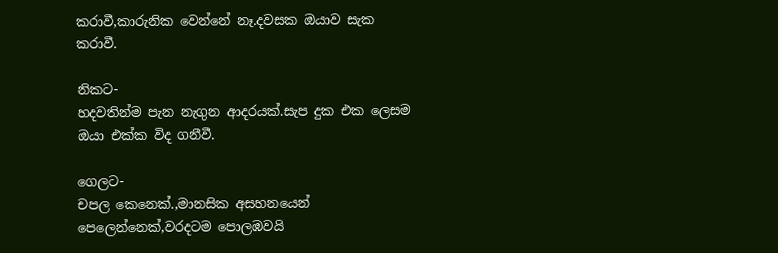කරාවී,කාරුනික වෙන්නේ නෑ.දවසක ඔයාව සැක කරාවී.

නිකට-
හදවතින්ම පැන නැගුන ආදරයක්.සැප දුක එක ලෙසම ඔයා එක්ක විද ගනීවී.

ගෙලට-
චපල කෙනෙක්.,මානසික අසහනයෙන් පෙලෙන්නෙක්,වරදටම පොලඹවයි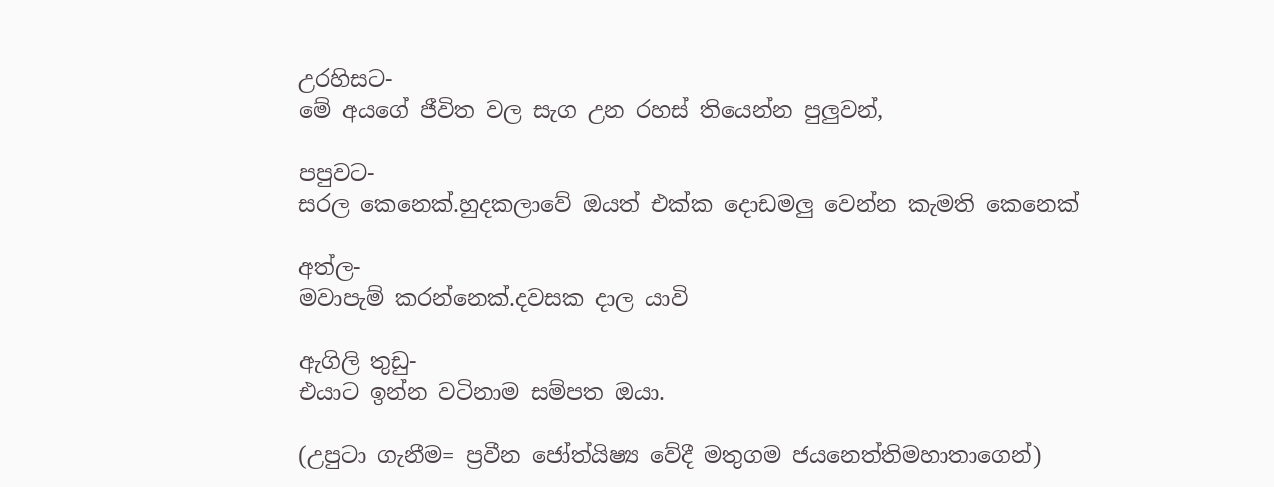උරහිසට-
මේ අයගේ ජීවිත වල සැග උන රහස් තියෙන්න පුලුවන්,

පපුවට-
සරල කෙනෙක්.හුදකලාවේ ඔයත් එක්ක දොඩමලු වෙන්න කැමති කෙනෙක්

අත්ල-
මවාපැම් කරන්නෙක්.දවසක දාල යාවි

ඇගිලි තුඩු-
එයාට ඉන්න වටිනාම සම්පත ඔයා.

(උපුටා ගැනීම= ප්‍රවීන ජෝත්යිෂ්‍ය වේදී මතුගම ජයනෙත්තිමහාතාගෙන්)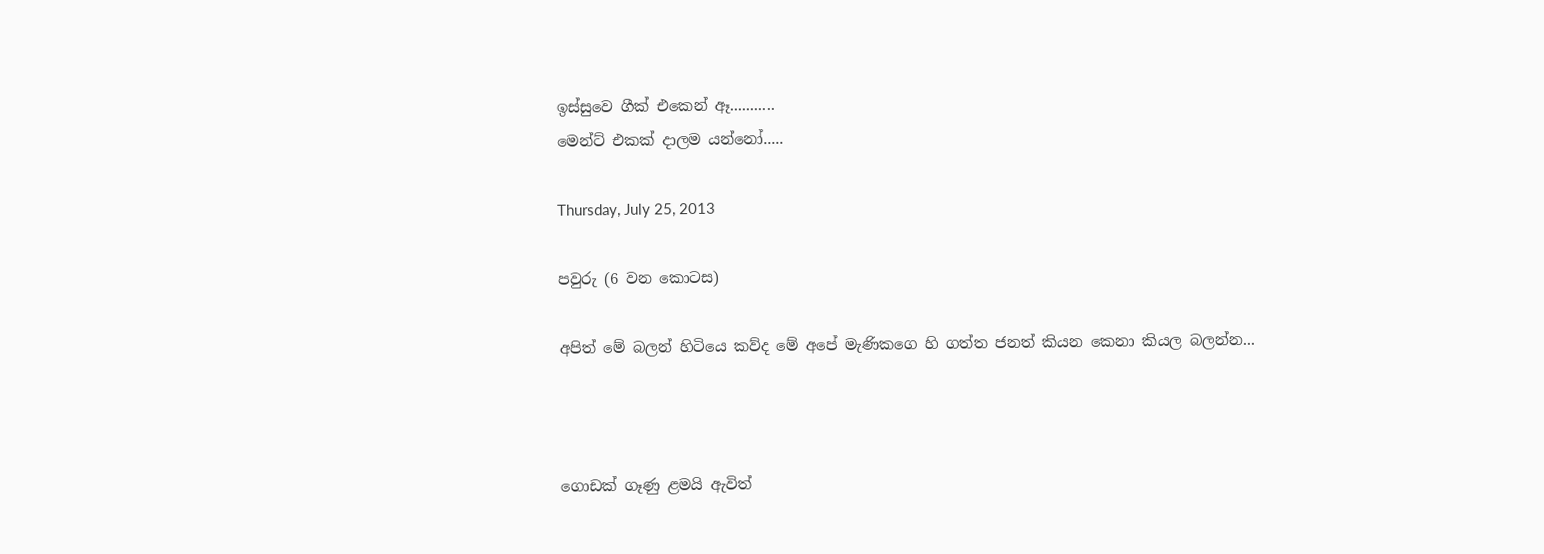ඉස්සුවෙ ගීක් එකෙන් ඈ...........
මෙන්ට් එකක් දාලම යන්නෝ.....

Thursday, July 25, 2013

පවුරු (6 වන කොටස)

අපිත් මේ බලන් හිටියෙ කව්ද මේ අපේ මැණිකගෙ හි ගත්ත ජනත් කියන කෙනා කියල බලන්න...



ගොඩක් ගෑණු ළමයි ඇවිත්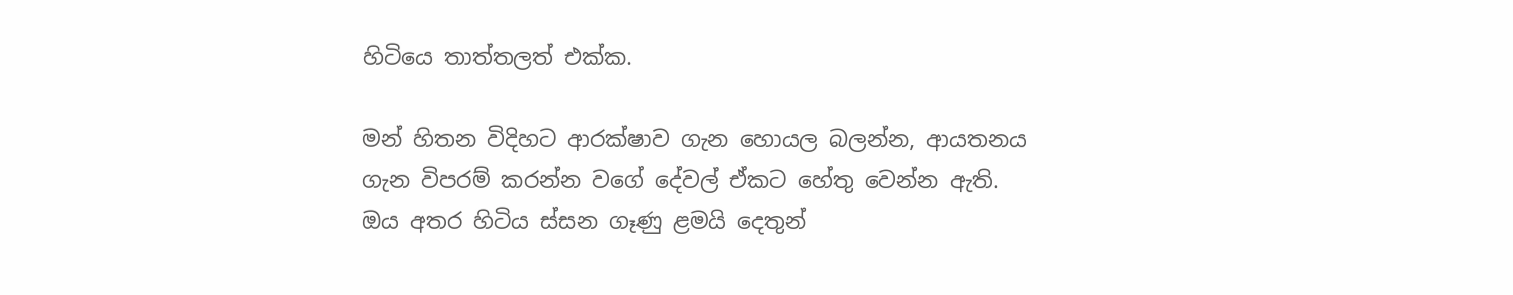හිටියෙ තාත්තලත් එක්ක.

මන් හිතන විදිහට ආරක්ෂාව ගැන හොයල බලන්න, ආයතනය ගැන විපරම් කරන්න වගේ දේවල් ඒකට හේතු වෙන්න ඇති. ඔය අතර හිටිය ස්සන ගෑණු ළමයි දෙතුන්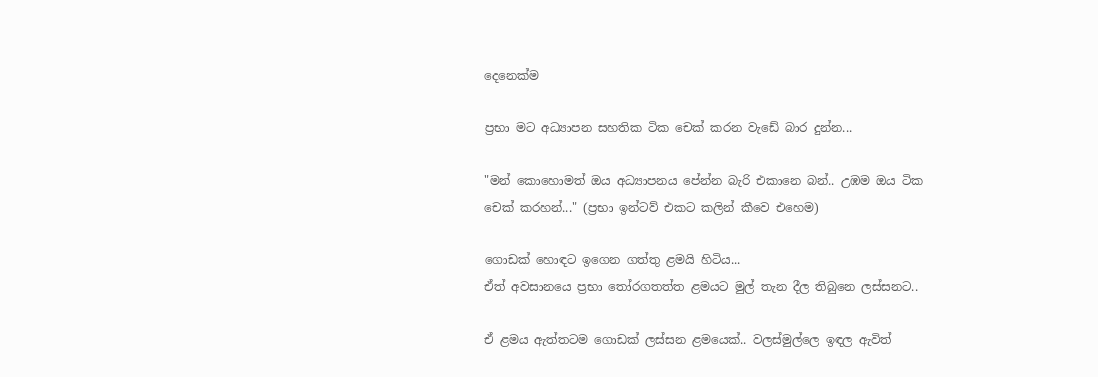දෙනෙක්ම

ප්‍රභා මට අධ්‍යාපන සහතික ටික චෙක් කරන වැඩේ බාර දුන්න...

"මන් කොහොමත් ඔය අධ්‍යාපනය පේන්න බැරි එකානෙ බන්.. උඹම ඔය ටික චෙක් කරහන්..." (ප්‍රභා ඉන්ටව් එකට කලින් කීවෙ එහෙම)

ගොඩක් හොඳට ඉගෙන ගත්තු ළමයි හිටිය...
ඒත් අවසානයෙ ප්‍රභා තෝරගතත්ත ළමයට මුල් තැන දීල තිබුනෙ ලස්සනට..

ඒ ළමය ඇත්තටම ගොඩක් ලස්සන ළමයෙක්.. වලස්මුල්ලෙ ඉඳල ඇවිත්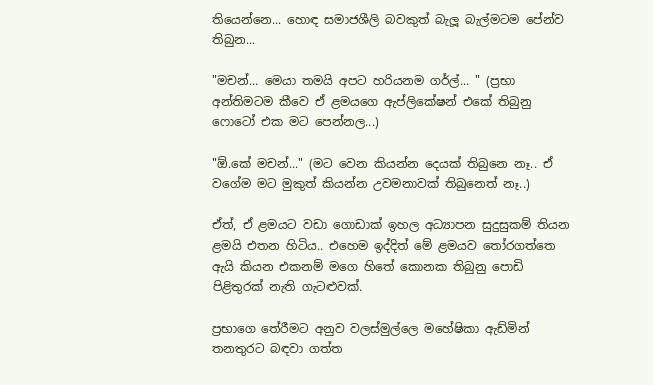තියෙන්නෙ... හොඳ සමාජශීලි බවකුත් බැලූ බැල්මටම පේන්ව තිබුන...

"මචන්... මෙයා තමයි අපට හරියනම ගර්ල්... " (ප්‍රභා අන්තිමටම කීවෙ ඒ ළමයගෙ ඇප්ලිකේෂන් එකේ තිබුනු ෆොටෝ එක මට පෙන්නල...)

"ඕ.කේ මචන්..." (මට වෙන කියන්න දෙයක් තිබුනෙ නෑ.. ඒ වගේම මට මුකුත් කියන්න උවමනාවක් තිබුනෙත් නෑ..)

ඒත්, ඒ ළමයට වඩා ගොඩාක් ඉහල අධ්‍යාපන සුදුසුකම් තියන ළමයි එතන හිටිය.. එහෙම ඉද්දිත් මේ ළමයව තෝරගත්තෙ ඇයි කියන එකනම් මගෙ හිතේ කොනක තිබුනු පොඩි පිළිතුරක් නැති ගැටළුවක්.

ප්‍රභාගෙ තේරීමට අනුව වලස්මුල්ලෙ මහේෂිකා ඇඩ්මින් තනතුරට බඳවා ගත්ත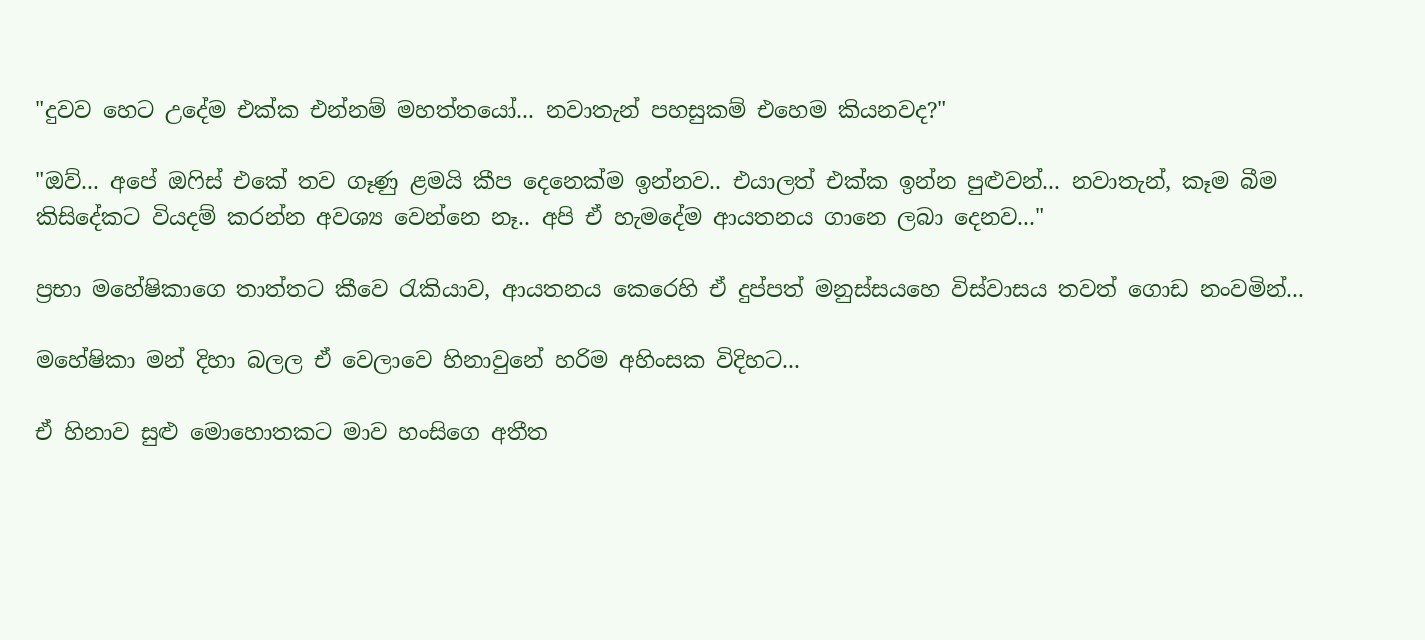"දුවව හෙට උදේම එක්ක එන්නම් මහත්තයෝ... නවාතැන් පහසුකම් එහෙම කියනවද?"

"ඔව්... අපේ ඔෆිස් එකේ තව ගෑණු ළමයි කීප දෙනෙක්ම ඉන්නව.. එයාලත් එක්ක ඉන්න පුළුවන්... නවාතැන්, කෑම බීම කිසිදේකට‍ වියදම් කරන්න අවශ්‍ය වෙන්නෙ නෑ.. අපි ඒ හැමදේම ආයතනය ගානෙ ලබා දෙනව..."

ප්‍රභා මහේෂිකාගෙ තාත්තට කීවෙ රැකියාව, ආයතනය කෙරෙහි ඒ දුප්පත් මනුස්සයහෙ විස්වාසය තවත් ගොඩ නංවමින්...

මහේෂිකා මන් දිහා බලල ඒ වෙලාවෙ හිනාවුනේ හරිම අහිංසක විදිහට...

ඒ හිනාව සුළු මොහොතකට මාව හංසිගෙ අතීත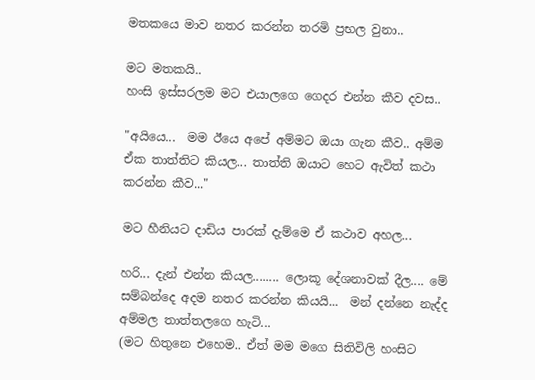මතකයෙ මාව නතර කරන්න තරමි ප්‍රභල වුනා..

මට මතකයි..
හංසි ඉස්සරලම මට එයාලගෙ ගෙදර එන්න කීව දවස..

"අයියෙ...  මම ඊයෙ අපේ අම්මට ඔයා ගැන කීව.. අම්ම ඒක තාත්තිට කියල... තාත්ති ඔයාට හෙට ඇවිත් කථා කරන්න කීව..."

මට හීනියට දාඩිය පාරක් දැම්මෙ ඒ කථාව අහල...

හරි... දැන් එන්න කියල........ ලොකූ දේශනාවක් දීල.... මේ සම්බන්දෙ අදම නතර කරන්න කියයි...  මන් දන්නෙ නැද්ද අම්මල තාත්තලගෙ හැටි...
(මට හිතුනෙ එහෙම.. ඒත් මම මගෙ සිතිවිලි හංසිට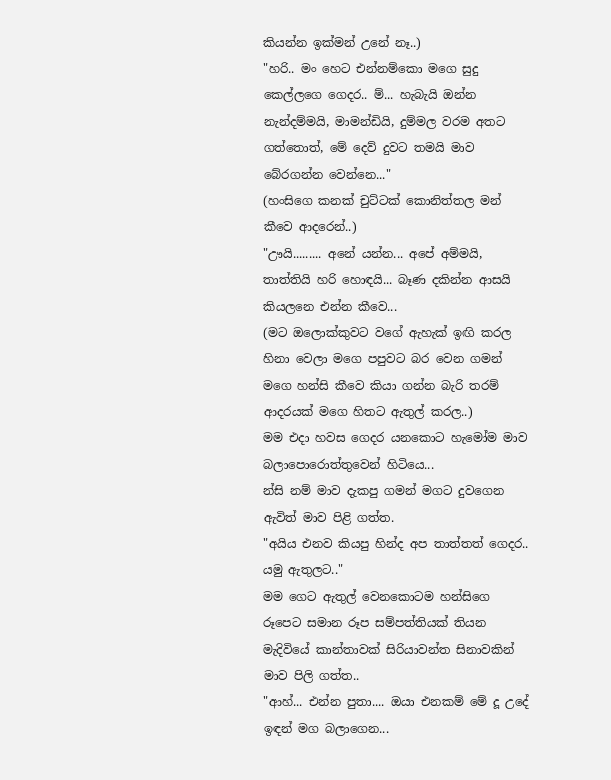කියන්න ඉක්මන් උනේ නෑ..)
"හරි.. මං හෙට එන්නම්කො මගෙ සුදු කෙල්ලගෙ ගෙදර.. ම්... හැබැයි ඔන්න නැන්දම්මයි, මාමන්ඩියි, දුම්මල වරම අතට ගත්තොත්, මේ දෙව් දුවට තමයි මාව බේරගන්න වෙන්නෙ..."
(හංසිගෙ කනක් චුට්ටක් කොනිත්තල මන් කීවෙ ආදරෙන්..)
"ඌයි......... අනේ යන්න... අපේ අම්මයි, තාත්තියි හරි හොඳයි... බෑණ දකින්න ආසයි කියලනෙ එන්න කීවෙ...
(මට ඔලොක්කුවට වගේ ඇහැක් ඉඟි කරල හිනා වෙලා මගෙ පපුවට බර වෙන ගමන් මගෙ හන්සි කීවෙ කියා ගන්න බැරි තරම් ආදරයක් මගෙ හිතට ඇතුල් කරල..)
මම එදා හවස ගෙදර යනකොට හැමෝම මාව බලාපොරොත්තුවෙන් හිටියෙ...
න්සි නම් මාව දැකපු ගමන් මගට දුවගෙන ඇවිත් මාව පිළි ගත්ත.
"අයිය එනව කියපු හින්ද අප තාත්තත් ගෙදර.. යමු ඇතුලට.."
මම ගෙට ඇතුල් වෙනකොටම හන්සිගෙ රූපෙට සමාන රූප සම්පත්තියක් තියන මැදිවියේ කාන්තාවක් සිරියාවන්ත සිනාවකින් මාව පිලි ගත්ත..
"ආහ්... එන්න පුතා.... ඔයා එනකම් මේ දූ උදේ ඉඳන් මග බලාගෙන...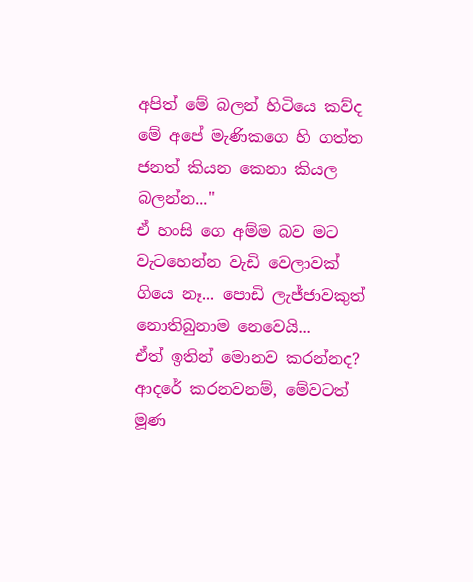අපිත් මේ බලන් හිටියෙ කව්ද මේ අපේ මැණිකගෙ හි ගත්ත ජනත් කියන කෙනා කියල බලන්න..."
ඒ හංසි ගෙ අම්ම බව මට  වැටහෙන්න වැඩි වෙලාවක් ගියෙ නෑ... පොඩි ලැජ්ජාවකුත් නොතිබුනාම නෙවෙයි...
ඒත් ඉතින් මොනව කරන්නද?
ආදරේ කරනවනම්, මේවටත් මූණ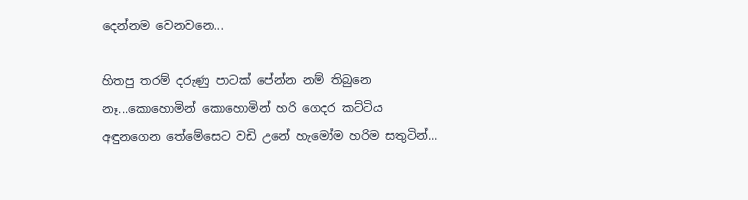දෙන්නම වෙනවනෙ...

හිතපු තරම් දරුණු පාටක් පේන්න නම් තිබුනෙ නෑ...කොහොමින් කොහොමින් හරි ගෙදර කට්ටිය අඳුනගෙන තේමේසෙට වඩි උනේ හැමෝම හරිම සතුටින්...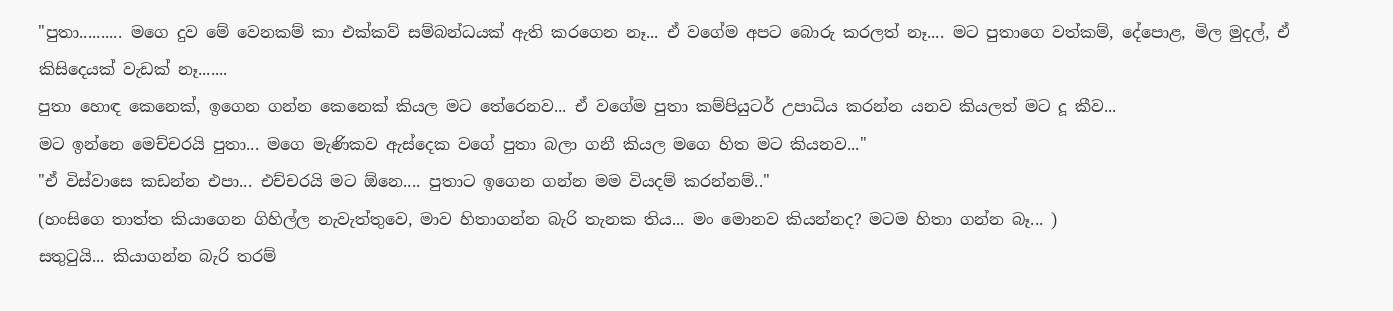"පුතා.......... මගෙ දුව මේ වෙනකම් කා එක්කව් සම්බන්ධයක් ඇති කරගෙන නෑ... ඒ වගේම අපට බොරු කරලත් නෑ.... මට පුතාගෙ වත්කම්, දේපොළ, මිල මුදල්, ඒ කිසිදෙයක් වැඩක් නෑ.......
පුතා හොඳ කෙනෙක්, ඉගෙන ගන්න කෙනෙක් කියල මට තේරෙනව... ඒ වගේම පුතා කම්පියුටර් උපාධිය කරන්න යනව කියලත් මට දූ කීව...
මට ඉන්නෙ මෙච්චරයි පුතා... මගෙ මැණිකව ඇස්දෙක වගේ පුතා බලා ගනී කියල මගෙ හිත මට කියනව..."
"ඒ විස්වාසෙ කඩන්න එපා... එච්චරයි මට ඕනෙ.... පුතාට ඉගෙන ගන්න මම වියදම් කරන්නම්.."
(හංසිගෙ තාත්ත කියාගෙන ගිහිල්ල නැවැත්තුවෙ, මාව හිතාගන්න බැරි තැනක තිය... මං මොනව කියන්නද? මටම හිතා ගන්න බෑ... )
සතුටුයි... කියාගන්න බැරි තරම්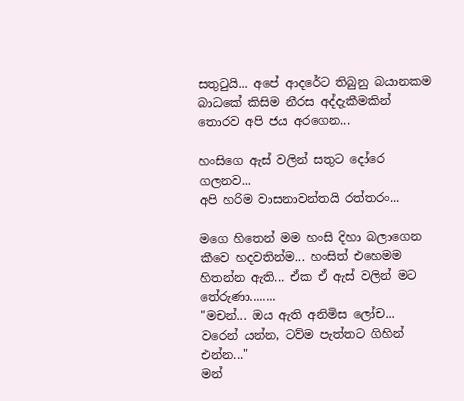සතුටුයි... අපේ ආදරේට තිබුනු බයානකම බාධකේ කිසිම නීරස අද්දැකීමකින් තොරව අපි ජය අරගෙන...

හංසිගෙ ඇස් වලින් සතුට දෝරෙ ගලනව...
අපි හරිම වා‍සනාවන්තයි රත්තරං...

මගෙ හිතෙන් මම හංසි දිහා බලාගෙන කීවෙ හදවතින්ම... හංසිත් එහෙමම හිතන්න ඇති... ඒක ඒ ඇස් වලින් මට තේරුණා........
"මචන්... ඔය ඇති අනිමිස ලෝච... වරෙන් යන්න, ටව්ම පැත්තට ගිහින් එන්න..."
මන්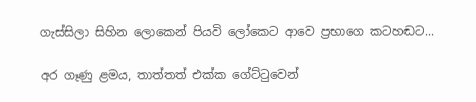ගැස්සිලා සිහින ලොකෙන් පියවි ලෝකෙට ආවෙ ප්‍රභාගෙ කටහඬට...

අර ගෑණු ළමය, තාත්තත් එක්ක ගේට්ටුවෙන්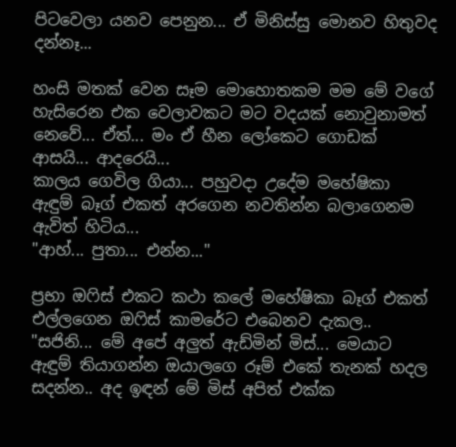පිටවෙලා යනව පෙනුන... ඒ මිනිස්සු මොනව හිතුවද දන්නෑ...

හංසි මතක් වෙන සෑම මොහොතකම මම මේ වගේ හැසිරෙන එක වෙලාවකට මට වදයක් නොවුනාමත් නෙවේ... ඒත්... මං ඒ හීන ලෝකෙට ගොඩක් ආසයි... ආදරෙයි...
කාලය ගෙවිල ගියා... පහුවදා උදේම මහේෂිකා ඇඳුම් බෑග් එකත් අරගෙන නවතින්න බලාගෙනම ඇවිත් හිටිය...
"ආහ්... පුතා... එන්න..."

ප්‍රභා ඔෆිස් එකට කථා කලේ මහේෂිකා බෑග් එකත් එල්ලගෙන ඔෆිස් කාමරේට එබෙනව දැකල..
"සජිනි... මේ අපේ අලුත් ඇඩ්මින් මිස්... මෙයාට ඇඳුම් තියාගන්න ඔයාලගෙ රූම් එකේ තැනක් හදල සදන්න.. අද ඉඳන් මේ මිස් අපිත් එක්ක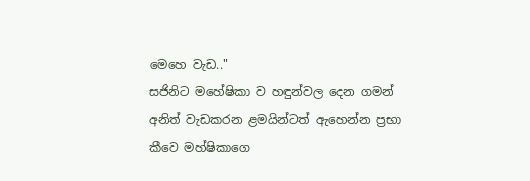මෙහෙ වැඩ.."
සජිනිට මහේෂිකා ව හඳුන්වල දෙන ගමන් අනිත් වැඩකරන ළමයින්ටත් ඇහෙන්න ප්‍රභා කීවෙ මහ්ෂිකාගෙ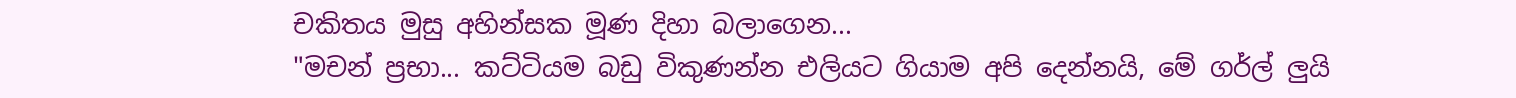චකිතය මුසු අහින්සක මූණ දිහා බලාගෙන...
"මචන් ප්‍රභා... කට්ටියම ‍බඩු විකුණන්න එලියට ගියාම අපි දෙන්නයි, මේ ගර්ල් ලුයි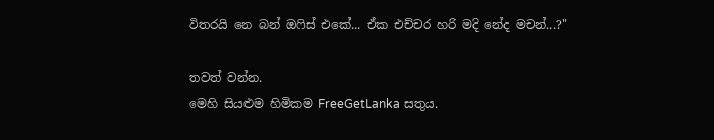විතරයි නෙ බන් ඔෆිස් එකේ... ඒ‍ක එච්චර හරි මදි නේද මචන්...?"

තවත් වන්න.
මෙහි සියළුම හිමිකම FreeGetLanka සතුය.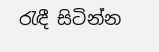රැඳී සිටින්න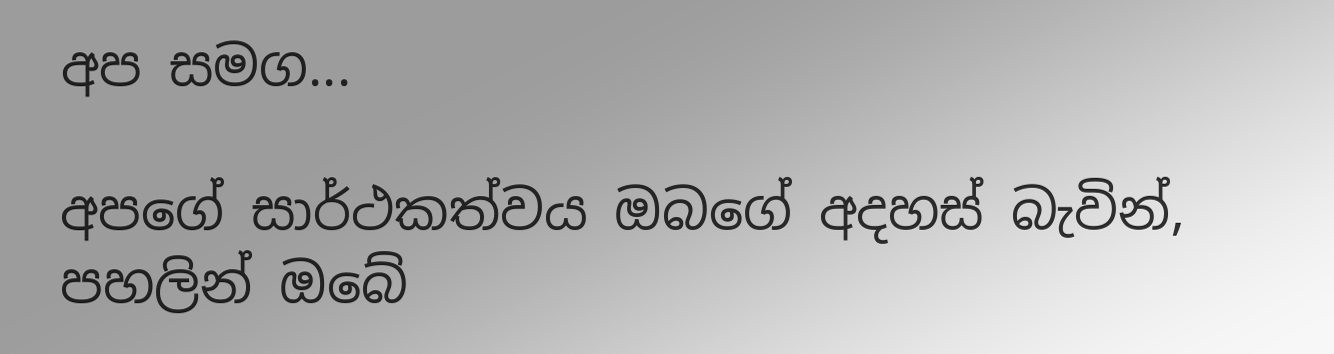අප සමග...

අපගේ සාර්ථකත්වය ඔබගේ අදහස් බැවින්, පහලින් ඔබේ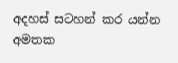අදහස් සටහන් කර යන්න අමතක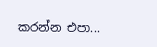කරන්න එපා...